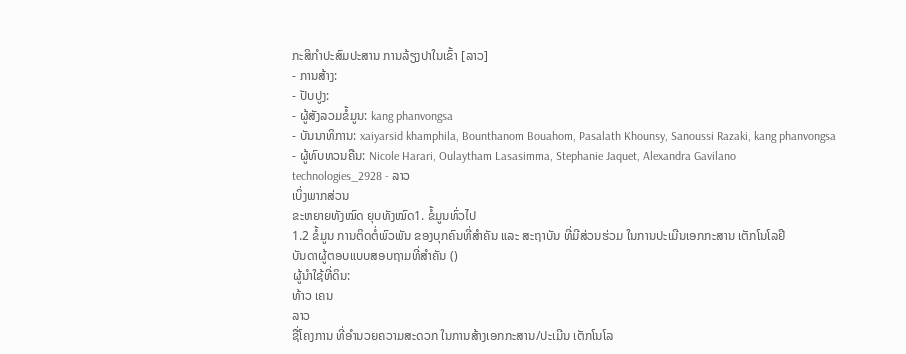ກະສິກຳປະສົມປະສານ ການລ້ຽງປາໃນເຂົ້າ [ລາວ]
- ການສ້າງ:
- ປັບປູງ:
- ຜູ້ສັງລວມຂໍ້ມູນ: kang phanvongsa
- ບັນນາທິການ: xaiyarsid khamphila, Bounthanom Bouahom, Pasalath Khounsy, Sanoussi Razaki, kang phanvongsa
- ຜູ້ທົບທວນຄືນ: Nicole Harari, Oulaytham Lasasimma, Stephanie Jaquet, Alexandra Gavilano
technologies_2928 - ລາວ
ເບິ່ງພາກສ່ວນ
ຂະຫຍາຍທັງໝົດ ຍຸບທັງໝົດ1. ຂໍ້ມູນທົ່ວໄປ
1.2 ຂໍ້ມູນ ການຕິດຕໍ່ພົວພັນ ຂອງບຸກຄົນທີ່ສໍາຄັນ ແລະ ສະຖາບັນ ທີ່ມີສ່ວນຮ່ວມ ໃນການປະເມີນເອກກະສານ ເຕັກໂນໂລຢີ
ບັນດາຜູ້ຕອບແບບສອບຖາມທີ່ສໍາຄັນ ()
ຜູ້ນໍາໃຊ້ທີ່ດິນ:
ທ້າວ ເຄນ
ລາວ
ຊື່ໂຄງການ ທີ່ອໍານວຍຄວາມສະດວກ ໃນການສ້າງເອກກະສານ/ປະເມີນ ເຕັກໂນໂລ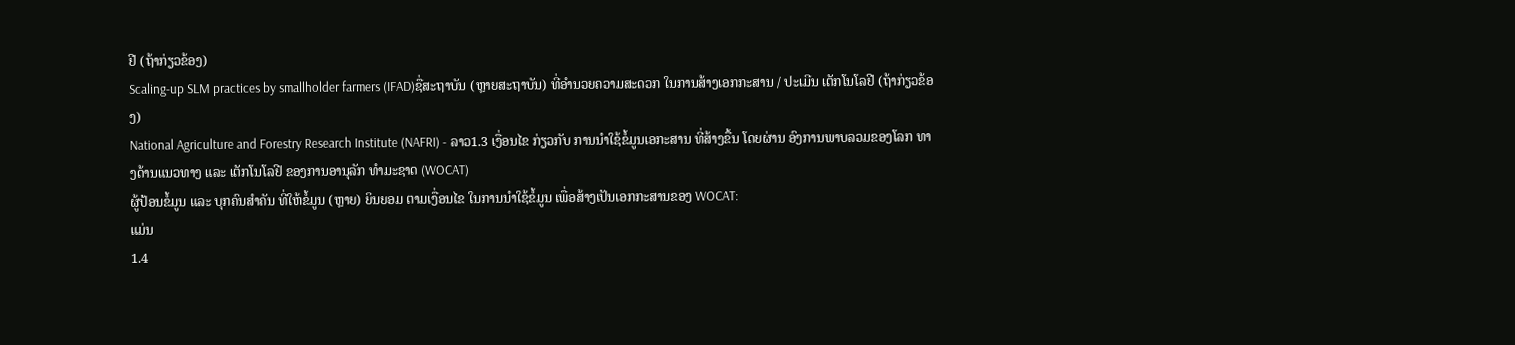ຢີ (ຖ້າກ່ຽວຂ້ອງ)
Scaling-up SLM practices by smallholder farmers (IFAD)ຊື່ສະຖາບັນ (ຫຼາຍສະຖາບັນ) ທີ່ອໍານວຍຄວາມສະດວກ ໃນການສ້າງເອກກະສານ / ປະເມີນ ເຕັກໂນໂລຢີ (ຖ້າກ່ຽວຂ້ອງ)
National Agriculture and Forestry Research Institute (NAFRI) - ລາວ1.3 ເງື່ອນໄຂ ກ່ຽວກັບ ການນໍາໃຊ້ຂໍ້ມູນເອກະສານ ທີ່ສ້າງຂື້ນ ໂດຍຜ່ານ ອົງການພາບລວມຂອງໂລກ ທາງດ້ານແນວທາງ ແລະ ເຕັກໂນໂລຢີ ຂອງການອານຸລັກ ທໍາມະຊາດ (WOCAT)
ຜູ້ປ້ອນຂໍ້ມູນ ແລະ ບຸກຄົນສຳຄັນ ທີ່ໃຫ້ຂໍ້ມູນ (ຫຼາຍ) ຍິນຍອມ ຕາມເງື່ອນໄຂ ໃນການນຳໃຊ້ຂໍ້ມູນ ເພື່ອສ້າງເປັນເອກກະສານຂອງ WOCAT:
ແມ່ນ
1.4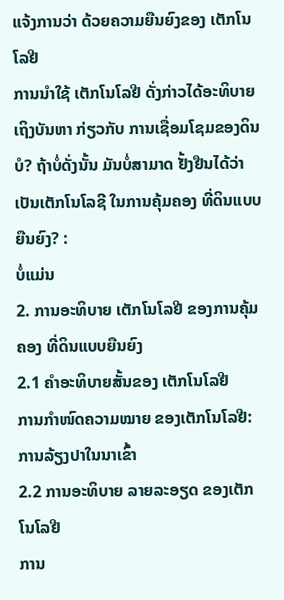ແຈ້ງການວ່າ ດ້ວຍຄວາມຍືນຍົງຂອງ ເຕັກໂນໂລຢີ
ການນໍາໃຊ້ ເຕັກໂນໂລຢີ ດັ່ງກ່າວໄດ້ອະທິບາຍ ເຖິງບັນຫາ ກ່ຽວກັບ ການເຊື່ອມໂຊມຂອງດິນບໍ? ຖ້າບໍ່ດັ່ງນັ້ນ ມັນບໍ່ສາມາດ ຢັ້ງຢືນໄດ້ວ່າ ເປັນເຕັກໂນໂລຊີ ໃນການຄຸ້ມຄອງ ທີ່ດິນແບບຍືນຍົງ? :
ບໍ່ແມ່ນ
2. ການອະທິບາຍ ເຕັກໂນໂລຢີ ຂອງການຄຸ້ມຄອງ ທີ່ດິນແບບຍືນຍົງ
2.1 ຄໍາອະທິບາຍສັ້ນຂອງ ເຕັກໂນໂລຢີ
ການກຳໜົດຄວາມໝາຍ ຂອງເຕັກໂນໂລຢີ:
ການລ້ຽງປາໃນນາເຂົ້າ
2.2 ການອະທິບາຍ ລາຍລະອຽດ ຂອງເຕັກໂນໂລຢີ
ການ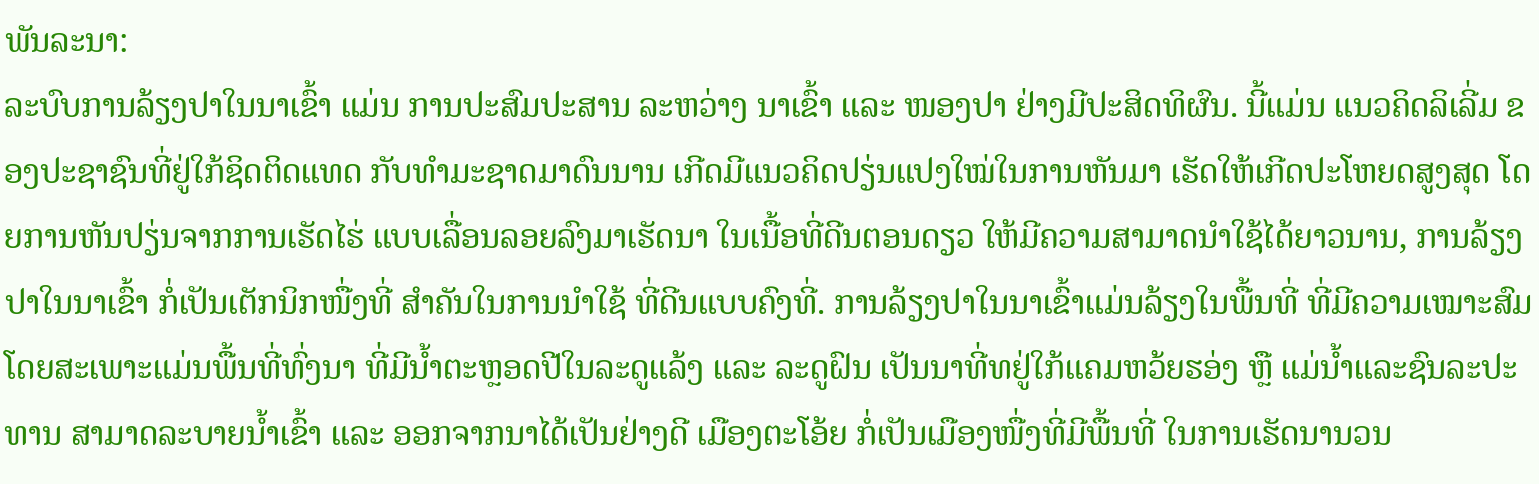ພັນລະນາ:
ລະບົບການລ້ຽງປາໃນນາເຂົ້າ ແມ່ນ ການປະສົມປະສານ ລະຫວ່າງ ນາເຂົ້າ ແລະ ໜອງປາ ຢ່າງມີປະສິດທິຜົນ. ນີ້ແມ່ນ ແນວຄິດລິເລີ່ມ ຂອງປະຊາຊົນທີ່ຢູ່ໃກ້ຊິດຕິດແທດ ກັບທຳມະຊາດມາດົນນານ ເກີດມີແນວຄິດປຽ່ນແປງໃໝ່ໃນການຫັນມາ ເຮັດໃຫ້ເກີດປະໂຫຍດສູງສຸດ ໂດຍການຫັນປຽ່ນຈາກການເຮັດໄຮ່ ແບບເລື່ອນລອຍລົງມາເຮັດນາ ໃນເນື້ອທີ່ດີນຕອນດຽວ ໃຫ້ມີຄວາມສາມາດນຳໃຊ້ໄດ້ຍາວນານ, ການລ້ຽງປາໃນນາເຂົ້າ ກໍ່ເປັນເຕັກນິກໜື່ງທີ່ ສຳຄັນໃນການນຳໃຊ້ ທີ່ດີນແບບຄົງທີ່. ການລ້ຽງປາໃນນາເຂົ້າແມ່ນລ້ຽງໃນພື້ນທີ່ ທີ່ມີຄວາມເໝາະສົມ ໂດຍສະເພາະແມ່ນພື້ນທີ່ທົ່ງນາ ທີ່ມີນ້ຳຕະຫຼອດປີໃນລະດູແລ້ງ ແລະ ລະດູຝົນ ເປັນນາທີ່ທຢູ່ໃກ້ແຄມຫວ້ຍຮອ່ງ ຫຼື ແມ່ນ້ຳແລະຊົນລະປະທານ ສາມາດລະບາຍນ້ຳເຂົ້າ ແລະ ອອກຈາກນາໄດ້ເປັນຢ່າງດີ ເມືອງຕະໂອ້ຍ ກໍ່ເປັນເມືອງໜື່ງທີ່ມີພື້ນທີ່ ໃນການເຮັດນານວນ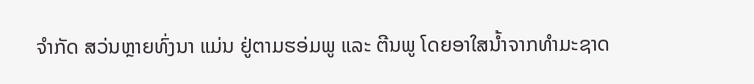ຈຳກັດ ສວ່ນຫຼາຍທົ່ງນາ ແມ່ນ ຢູ່ຕາມຮອ່ມພູ ແລະ ຕີນພູ ໂດຍອາໃສນ້ຳຈາກທຳມະຊາດ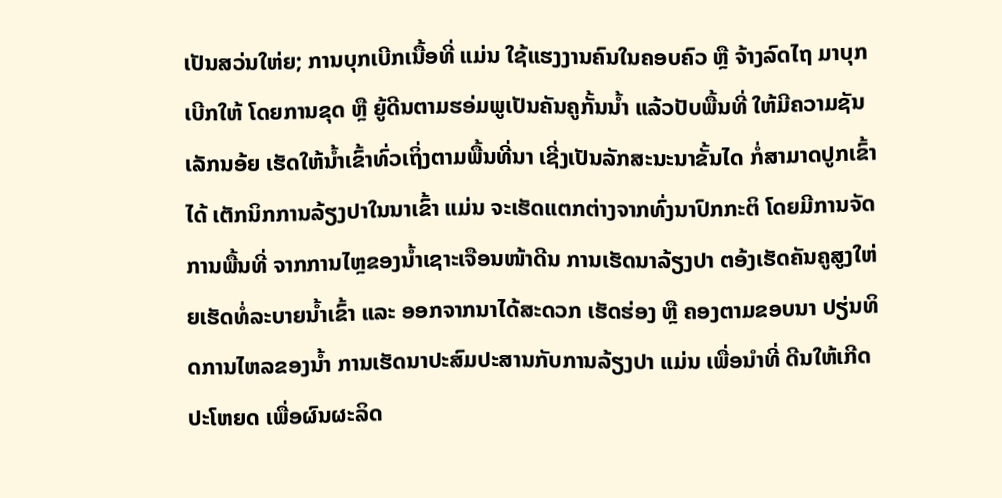ເປັນສວ່ນໃຫ່ຍ; ການບຸກເບີກເນື້ອທີ່ ແມ່ນ ໃຊ້ແຮງງານຄົນໃນຄອບຄົວ ຫຼື ຈ້າງລົດໄຖ ມາບຸກເບີກໃຫ້ ໂດຍການຂຸດ ຫຼື ຍູ້ດີນຕາມຮອ່ມພູເປັນຄັນຄູກັ້ນນ້ຳ ແລ້ວປັບພື້ນທີ່ ໃຫ້ມີຄວາມຊັນເລັກນອ້ຍ ເຮັດໃຫ້ນ້ຳເຂົ້າທົ່ວເຖິ່ງຕາມພື້ນທີ່ນາ ເຊີ່ງເປັນລັກສະນະນາຂັ້ນໄດ ກໍ່ສາມາດປູກເຂົ້າໄດ້ ເຕັກນິກການລ້ຽງປາໃນນາເຂົ້າ ແມ່ນ ຈະເຮັດແຕກຕ່າງຈາກທົ່ງນາປົກກະຕິ ໂດຍມີການຈັດການພື້ນທີ່ ຈາກການໄຫຼຂອງນ້ຳເຊາະເຈືອນໜ້າດີນ ການເຮັດນາລ້ຽງປາ ຕອ້ງເຮັດຄັນຄູສູງໃຫ່ຍເຮັດທໍ່ລະບາຍນ້ຳເຂົ້າ ແລະ ອອກຈາກນາໄດ້ສະດວກ ເຮັດຮ່ອງ ຫຼື ຄອງຕາມຂອບນາ ປຽ່ນທິດການໄຫລຂອງນ້ຳ ການເຮັດນາປະສົມປະສານກັບການລ້ຽງປາ ແມ່ນ ເພື່ອນຳທີ່ ດີນໃຫ້ເກີດປະໂຫຍດ ເພື່ອຜົນຜະລິດ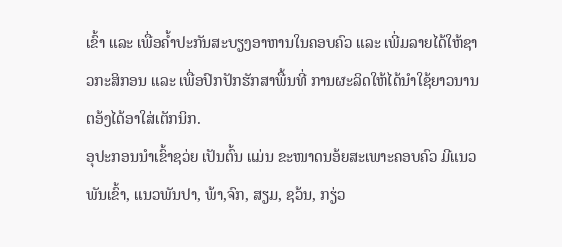ເຂົ້າ ແລະ ເພື່ອຄ້ຳປະກັນສະບຽງອາຫານໃນຄອບຄົວ ແລະ ເພີ່ມລາຍໄດ້ໃຫ້ຊາວກະສິກອນ ແລະ ເພື່ອປົກປັກຮັກສາພື້ນທີ່ ການຜະລິດໃຫ້ໄດ້ນຳໃຊ້ຍາວນານ ຕອ້ງໄດ້ອາໃສ່ເຕັກນິກ.
ອຸປະກອນນຳເຂົ້າຊວ່ຍ ເປັນຕົ້ນ ແມ່ນ ຂະໜາດນອ້ຍສະເພາະຄອບຄົວ ມີແນວພັນເຂົ້າ, ແນວພັນປາ, ພ້າ,ຈົກ, ສຽມ, ຊວ້ນ, ກຽ່ວ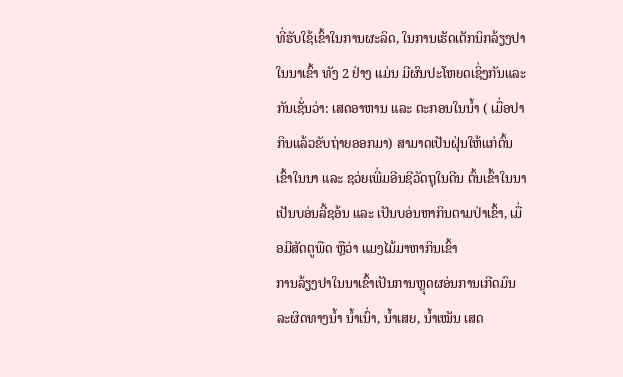ທີ່ຮັບໃຊ້ເຂົ້າໃນການຜະລິດ, ໃນການເຮັດເຕັກນິກລ້ຽງປາໃນນາເຂົ້າ ທັງ 2 ຢ່າງ ແມ່ນ ມີຜົນປະໂຫຍດເຊິ່ງກັນແລະກັນເຊັ່ນວ່າ: ເສດອາຫານ ແລະ ຕະກອນໃນນ້ຳ ( ເມື່ອປາກິນແລ້ວຂັບຖ່າຍອອກມາ) ສາມາດເປັນຝຸ່ນໃຫ້ແກ່ຕົ້ນເຂົ້າໃນນາ ແລະ ຊວ່ຍເພີ່ມອີນຊີວັດຖຸໃນດີນ ຕົ້ນເຂົ້າໃນນາເປັນບອ່ນລີ້ຊອ້ນ ແລະ ເປັນບອ່ນຫາກິນຕາມປ່າເຂົ້າ, ເມື່ອມີສັດຕູພືດ ຫຼືວ່າ ແມງໄມ້ມາຫາກິນເຂົ້າ
ການລ້ຽງປາໃນນາເຂົ້າເປັນການຫຼຸດຜອ່ນການເກີດມົນລະຜິດທາງນ້ຳ ນ້ຳເນົ່າ, ນ້ຳເສຍ, ນ້ຳເໝັນ ເສດ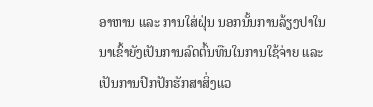ອາຫານ ແລະ ການໃສ່ຝຸ່ນ ນອກນັ້ນການລ້ຽງປາໃນນາເຂົ້າຍັງເປັນການລົດຕົ້ນທືນໃນການໃຊ້ຈ່າຍ ແລະ ເປັນການປົກປັກຮັກສາສິ່ງແວ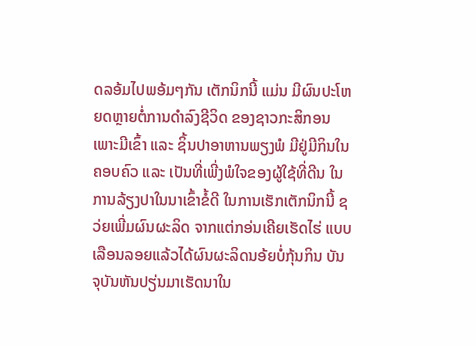ດລອ້ມໄປພອ້ມໆກັນ ເຕັກນິກນີ້ ແມ່ນ ມີຜົນປະໂຫຍດຫຼາຍຕໍ່ການດຳລົງຊີວິດ ຂອງຊາວກະສິກອນເພາະມີເຂົ້າ ແລະ ຊິ້ນປາອາຫານພຽງພໍ ມີຢູ່ມີກິນໃນຄອບຄົວ ແລະ ເປັນທີ່ເພີ່ງພໍໃຈຂອງຜູ້ໃຊ້ທີ່ດີນ ໃນການລ້ຽງປາໃນນາເຂົ້າຂໍ້ດີ ໃນການເຮັກເຕັກນິກນີ້ ຊວ່ຍເພີ່ມຜົນຜະລິດ ຈາກແຕ່ກອ່ນເຄີຍເຮັດໄຮ່ ແບບເລືອນລອຍແລ້ວໄດ້ຜົນຜະລິດນອ້ຍບໍ່ກຸ້ນກິນ ບັນຈຸບັນຫັນປຽ່ນມາເຮັດນາໃນ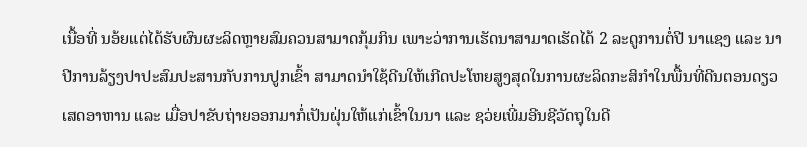ເນື້ອທີ່ ນອ້ຍແຕ່ໄດ້ຮັບຜົນຜະລິດຫຼາຍສົມຄວນສາມາດກຸ້ມກິນ ເພາະວ່າການເຮັດນາສາມາດເຮັດໄດ້ 2 ລະດູການຕໍ່ປີ ນາແຊງ ແລະ ນາປີການລ້ຽງປາປະສົມປະສານກັບການປູກເຂົ້າ ສາມາດນຳໃຊ້ດີນໃຫ້ເກີດປະໂຫຍສູງສຸດໃນການຜະລິດກະສິກຳໃນພື້ນທີ່ດີນຕອນດຽວ ເສດອາຫານ ແລະ ເມື່ອປາຂັບຖ່າຍອອກມາກໍ່ເປັນຝຸ່ນໃຫ້ແກ່ເຂົ້າໃນນາ ແລະ ຊວ່ຍເພີ່ມອີນຊີວັດຖຸໃນດີ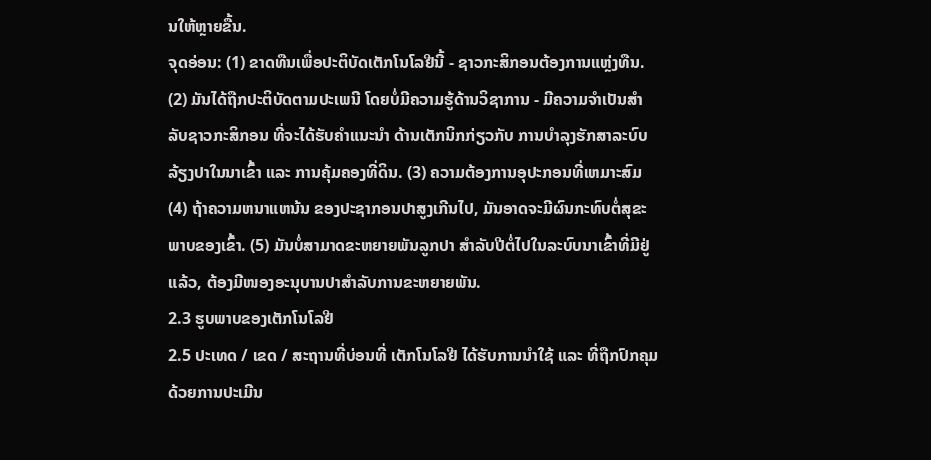ນໃຫ້ຫຼາຍຂື້ນ.
ຈຸດອ່ອນ: (1) ຂາດທືນເພື່ອປະຕິບັດເຕັກໂນໂລຢີນີ້ - ຊາວກະສິກອນຕ້ອງການແຫຼ່ງທືນ. (2) ມັນໄດ້ຖືກປະຕິບັດຕາມປະເພນີ ໂດຍບໍ່ມີຄວາມຮູ້ດ້ານວິຊາການ - ມີຄວາມຈໍາເປັນສໍາລັບຊາວກະສິກອນ ທີ່ຈະໄດ້ຮັບຄໍາແນະນໍາ ດ້ານເຕັກນິກກ່ຽວກັບ ການບໍາລຸງຮັກສາລະບົບ ລ້ຽງປາໃນນາເຂົ້າ ແລະ ການຄຸ້ມຄອງທີ່ດິນ. (3) ຄວາມຕ້ອງການອຸປະກອນທີ່ເຫມາະສົມ (4) ຖ້າຄວາມຫນາແຫນ້ນ ຂອງປະຊາກອນປາສູງເກີນໄປ, ມັນອາດຈະມີຜົນກະທົບຕໍ່ສຸຂະພາບຂອງເຂົ້າ. (5) ມັນບໍ່ສາມາດຂະຫຍາຍພັນລູກປາ ສໍາລັບປີຕໍ່ໄປໃນລະບົບນາເຂົ້າທີ່ມີຢູ່ແລ້ວ, ຕ້ອງມີໜອງອະນຸບານປາສໍາລັບການຂະຫຍາຍພັນ.
2.3 ຮູບພາບຂອງເຕັກໂນໂລຢີ
2.5 ປະເທດ / ເຂດ / ສະຖານທີ່ບ່ອນທີ່ ເຕັກໂນໂລຢີ ໄດ້ຮັບການນໍາໃຊ້ ແລະ ທີ່ຖືກປົກຄຸມດ້ວຍການປະເມີນ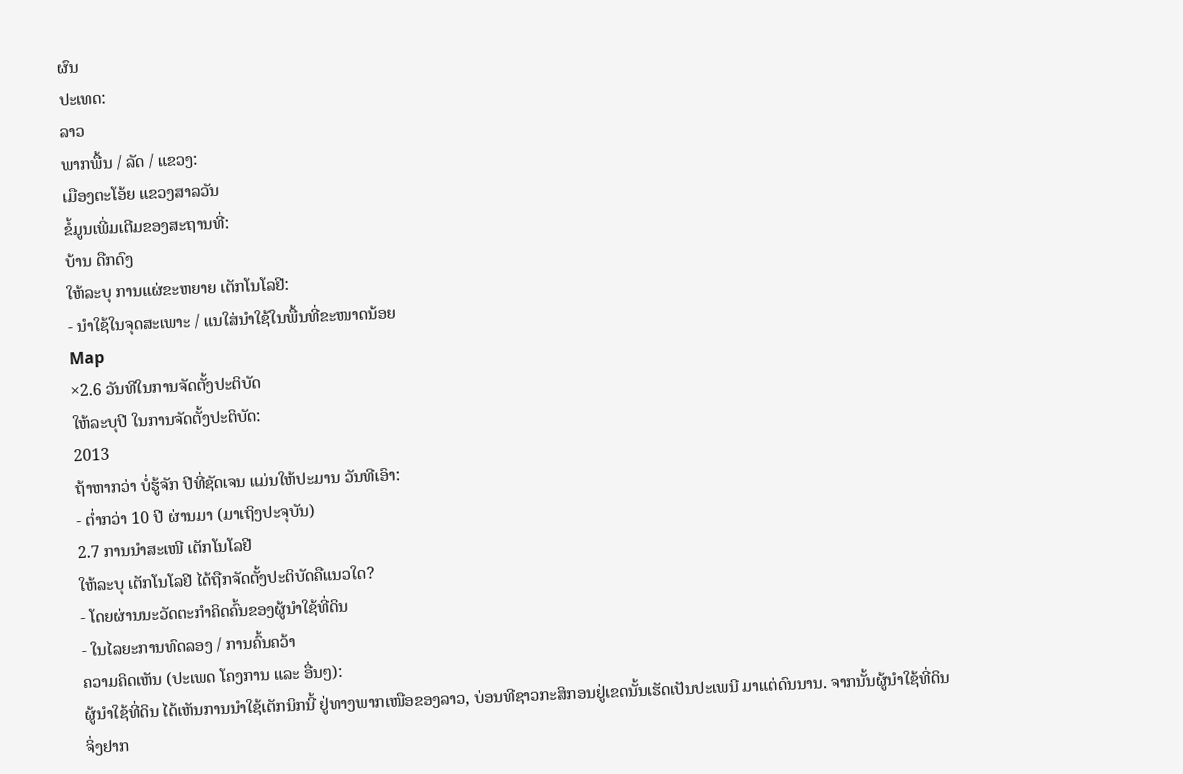ຜົນ
ປະເທດ:
ລາວ
ພາກພື້ນ / ລັດ / ແຂວງ:
ເມືອງຕະໂອ້ຍ ແຂວງສາລວັນ
ຂໍ້ມູນເພີ່ມເຕີມຂອງສະຖານທີ່:
ບ້ານ ດືກດົງ
ໃຫ້ລະບຸ ການແຜ່ຂະຫຍາຍ ເຕັກໂນໂລຢີ:
- ນໍາໃຊ້ໃນຈຸດສະເພາະ / ແນໃສ່ນໍາໃຊ້ໃນພື້ນທີ່ຂະໜາດນ້ອຍ
Map
×2.6 ວັນທີໃນການຈັດຕັ້ງປະຕິບັດ
ໃຫ້ລະບຸປີ ໃນການຈັດຕັ້ງປະຕິບັດ:
2013
ຖ້າຫາກວ່າ ບໍ່ຮູ້ຈັກ ປີທີ່ຊັດເຈນ ແມ່ນໃຫ້ປະມານ ວັນທີເອົາ:
- ຕໍ່າກວ່າ 10 ປີ ຜ່ານມາ (ມາເຖິງປະຈຸບັນ)
2.7 ການນໍາສະເໜີ ເຕັກໂນໂລຢີ
ໃຫ້ລະບຸ ເຕັກໂນໂລຢີ ໄດ້ຖືກຈັດຕັ້ງປະຕິບັດຄືແນວໃດ?
- ໂດຍຜ່ານນະວັດຕະກໍາຄິດຄົ້ນຂອງຜູ້ນໍາໃຊ້ທີ່ດິນ
- ໃນໄລຍະການທົດລອງ / ການຄົ້ນຄວ້າ
ຄວາມຄິດເຫັນ (ປະເພດ ໂຄງການ ແລະ ອື່ນໆ):
ຜູ້ນຳໃຊ້ທີ່ດິນ ໄດ້ເຫັນການນຳໃຊ້ເຕັກນິກນີ້ ຢູ່ທາງພາກເໜືອຂອງລາວ, ບ່ອນທີຊາວກະສິກອນຢູ່ເຂດນັ້ນເຮັດເປັນປະເພນີ ມາແຕ່ດົນນານ. ຈາກນັ້ນຜູ້ນຳໃຊ້ທີ່ດິນຈິ່ງຢາກ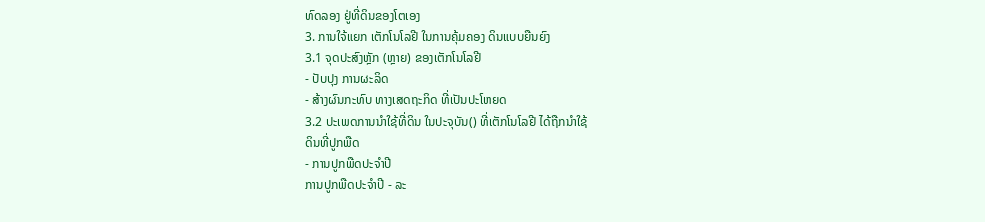ທົດລອງ ຢູ່ທີ່ດິນຂອງໂຕເອງ
3. ການໃຈ້ແຍກ ເຕັກໂນໂລຢີ ໃນການຄຸ້ມຄອງ ດິນແບບຍືນຍົງ
3.1 ຈຸດປະສົງຫຼັກ (ຫຼາຍ) ຂອງເຕັກໂນໂລຢີ
- ປັບປຸງ ການຜະລິດ
- ສ້າງຜົນກະທົບ ທາງເສດຖະກິດ ທີ່ເປັນປະໂຫຍດ
3.2 ປະເພດການນໍາໃຊ້ທີ່ດິນ ໃນປະຈຸບັນ() ທີ່ເຕັກໂນໂລຢີ ໄດ້ຖືກນໍາໃຊ້
ດິນທີ່ປູກພືດ
- ການປູກພືດປະຈໍາປີ
ການປູກພືດປະຈຳປີ - ລະ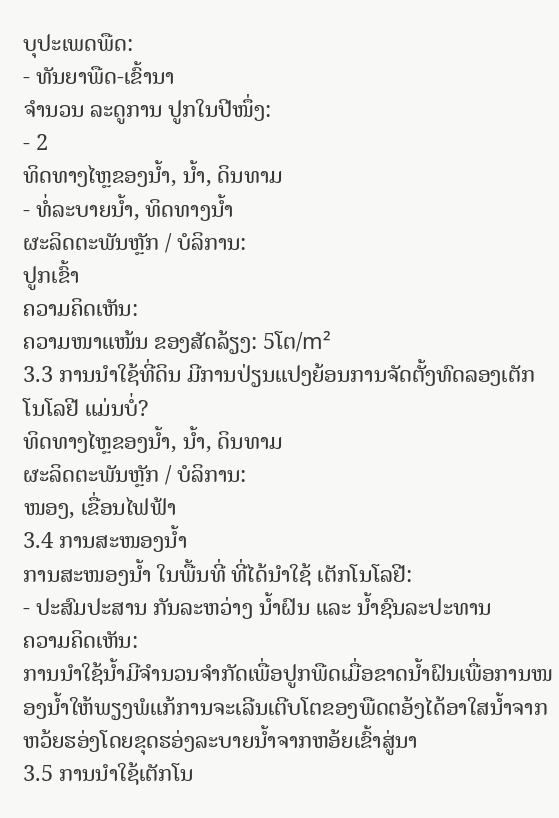ບຸປະເພດພືດ:
- ທັນຍາພືດ-ເຂົ້ານາ
ຈໍານວນ ລະດູການ ປູກໃນປີໜຶ່ງ:
- 2
ທິດທາງໄຫຼຂອງນໍ້າ, ນໍ້າ, ດິນທາມ
- ທໍ່ລະບາຍນໍ້າ, ທິດທາງນໍ້າ
ຜະລິດຕະພັນຫຼັກ / ບໍລິການ:
ປູກເຂົ້າ
ຄວາມຄິດເຫັນ:
ຄວາມໜາແໜ້ນ ຂອງສັດລ້ຽງ: 5ໂຕ/m²
3.3 ການນຳໃຊ້ທີ່ດິນ ມີການປ່ຽນແປງຍ້ອນການຈັດຕັ້ງທົດລອງເຕັກໂນໂລຢີ ແມ່ນບໍ່?
ທິດທາງໄຫຼຂອງນໍ້າ, ນໍ້າ, ດິນທາມ
ຜະລິດຕະພັນຫຼັກ / ບໍລິການ:
ໜອງ, ເຂື່ອນໄຟຟ້າ
3.4 ການສະໜອງນ້ຳ
ການສະໜອງນໍ້າ ໃນພື້ນທີ່ ທີ່ໄດ້ນໍາໃຊ້ ເຕັກໂນໂລຢີ:
- ປະສົມປະສານ ກັນລະຫວ່າງ ນໍ້າຝົນ ແລະ ນໍ້າຊົນລະປະທານ
ຄວາມຄິດເຫັນ:
ການນຳໃຊ້ນ້ຳມີຈຳນວນຈຳກັດເພື່ອປູກພືດເມື່ອຂາດນ້ຳຝົນເພື່ອການໜອງນ້ຳໃຫ້ພຽງພໍແກ້ການຈະເລີນເຕີບໂຕຂອງພືດຕອ້ງໄດ້ອາໃສນ້ຳຈາກຫວ້ຍຮອ່ງໂດຍຂຸດຮອ່ງລະບາຍນ້ຳຈາກຫອ້ຍເຂົ້າສູ່ນາ
3.5 ການນໍາໃຊ້ເຕັກໂນ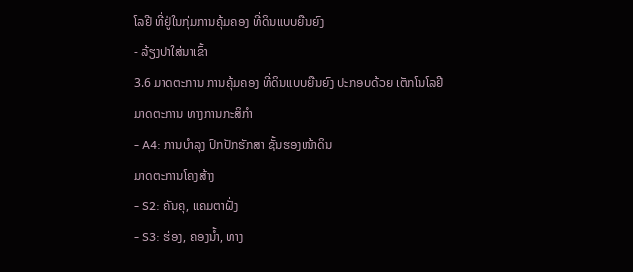ໂລຢີ ທີ່ຢູ່ໃນກຸ່ມການຄຸ້ມຄອງ ທີ່ດິນແບບຍືນຍົງ
- ລ້ຽງປາໃສ່ນາເຂົ້າ
3.6 ມາດຕະການ ການຄຸ້ມຄອງ ທີ່ດິນແບບຍືນຍົງ ປະກອບດ້ວຍ ເຕັກໂນໂລຢີ
ມາດຕະການ ທາງການກະສິກໍາ
- A4: ການບໍາລຸງ ປົກປັກຮັກສາ ຊັ້ນຮອງໜ້າດິນ
ມາດຕະການໂຄງສ້າງ
- S2: ຄັນຄຸ, ແຄມຕາຝັ່ງ
- S3: ຮ່ອງ, ຄອງນໍ້າ, ທາງ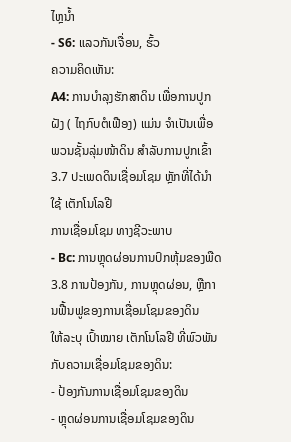ໄຫຼນໍ້າ
- S6: ແລວກັນເຈື່ອນ, ຮົ້ວ
ຄວາມຄິດເຫັນ:
A4: ການບໍາລຸງຮັກສາດິນ ເພື່ອການປູກຝັງ ( ໄຖກົບຕໍເຟືອງ) ແມ່ນ ຈຳເປັນເພື່ອ ພວນຊັ້ນລຸ່ມໜ້າດິນ ສຳລັບການປູກເຂົ້າ
3.7 ປະເພດດິນເຊື່ອມໂຊມ ຫຼັກທີ່ໄດ້ນໍາໃຊ້ ເຕັກໂນໂລຢີ
ການເຊື່ອມໂຊມ ທາງຊີວະພາບ
- Bc: ການຫຼຸດຜ່ອນການປົກຫຸ້ມຂອງພືດ
3.8 ການປ້ອງກັນ, ການຫຼຸດຜ່ອນ, ຫຼືການຟື້ນຟູຂອງການເຊື່ອມໂຊມຂອງດິນ
ໃຫ້ລະບຸ ເປົ້າໝາຍ ເຕັກໂນໂລຢີ ທີ່ພົວພັນ ກັບຄວາມເຊື່ອມໂຊມຂອງດິນ:
- ປ້ອງກັນການເຊື່ອມໂຊມຂອງດິນ
- ຫຼຸດຜ່ອນການເຊື່ອມໂຊມຂອງດິນ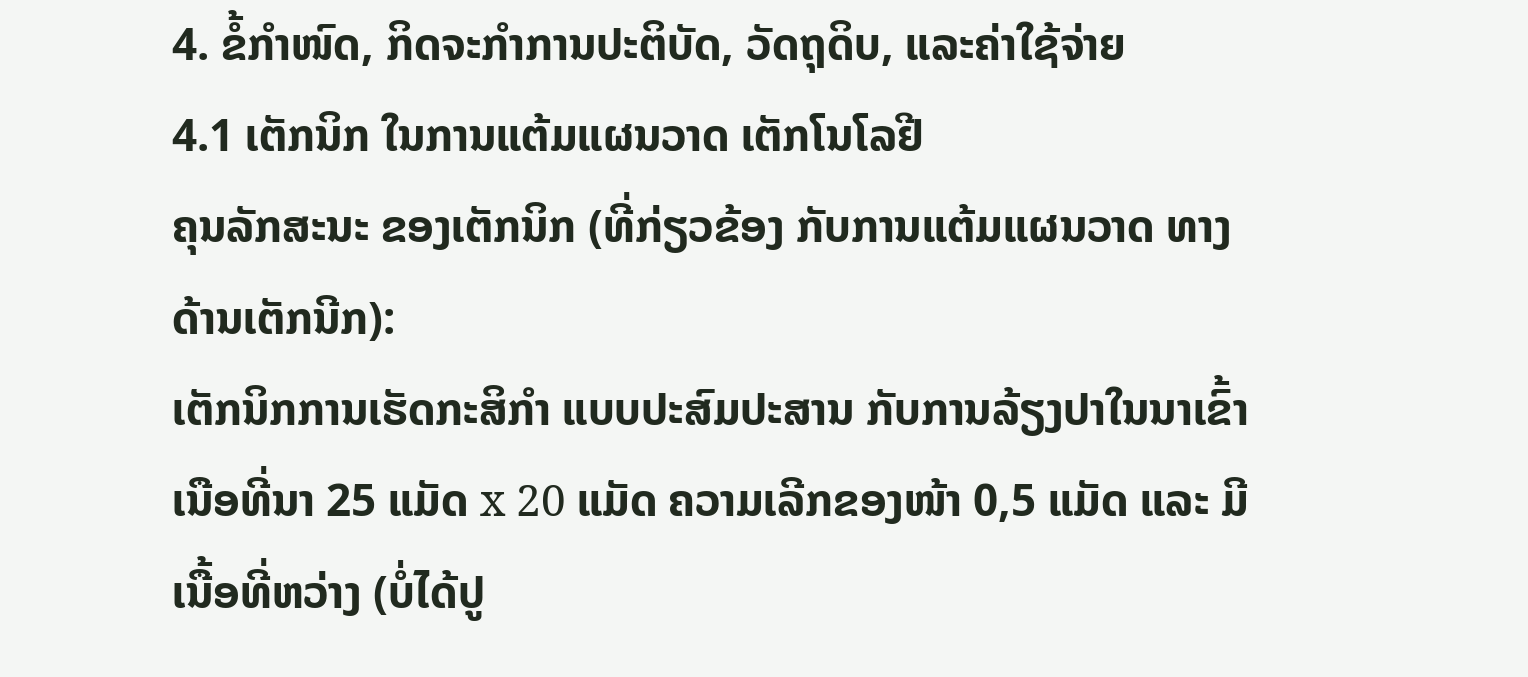4. ຂໍ້ກໍາໜົດ, ກິດຈະກໍາການປະຕິບັດ, ວັດຖຸດິບ, ແລະຄ່າໃຊ້ຈ່າຍ
4.1 ເຕັກນິກ ໃນການແຕ້ມແຜນວາດ ເຕັກໂນໂລຢີ
ຄຸນລັກສະນະ ຂອງເຕັກນິກ (ທີ່ກ່ຽວຂ້ອງ ກັບການແຕ້ມແຜນວາດ ທາງດ້ານເຕັກນີກ):
ເຕັກນິກການເຮັດກະສິກຳ ແບບປະສົມປະສານ ກັບການລ້ຽງປາໃນນາເຂົ້າ ເນືອທີ່ນາ 25 ແມັດ x 20 ແມັດ ຄວາມເລີກຂອງໜ້າ 0,5 ແມັດ ແລະ ມີເນື້ອທີ່ຫວ່າງ (ບໍ່ໄດ້ປູ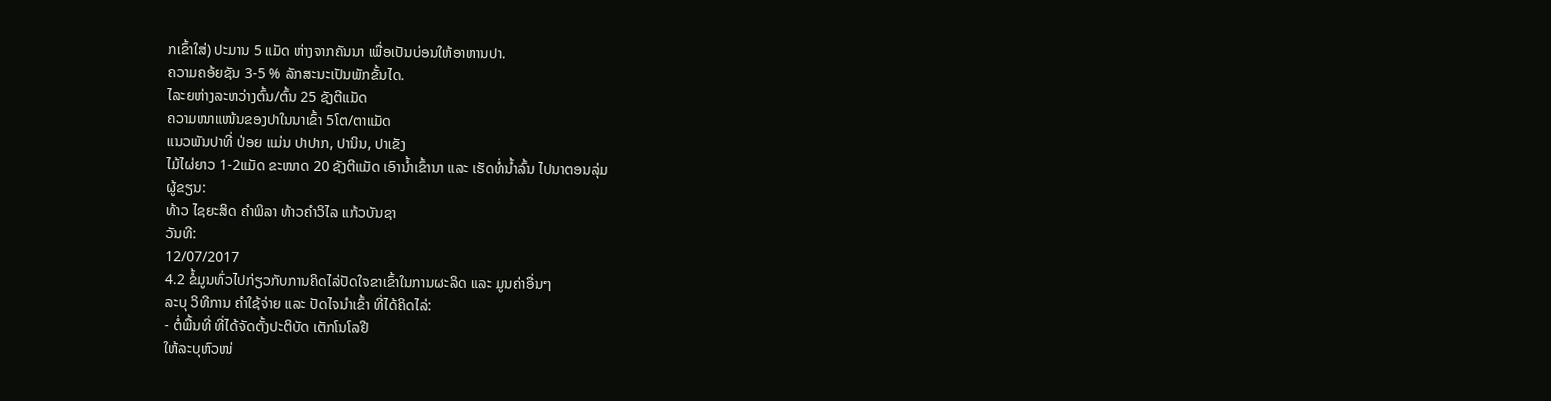ກເຂົ້າໃສ່) ປະມານ 5 ແມັດ ຫ່າງຈາກຄັນນາ ເພື່ອເປັນບ່ອນໃຫ້ອາຫານປາ.
ຄວາມຄອ້ຍຊັນ 3-5 % ລັກສະນະເປັນພັກຂັ້ນໄດ.
ໄລະຍຫ່າງລະຫວ່າງຕົ້ນ/ຕົ້ນ 25 ຊັງຕີແມັດ
ຄວາມໜາແໜ້ນຂອງປາໃນນາເຂົ້າ 5ໂຕ/ຕາແມັດ
ແນວພັນປາທີ່ ປ່ອຍ ແມ່ນ ປາປາກ, ປານິນ, ປາເຂັງ
ໄມ້ໄຜ່ຍາວ 1-2ແມັດ ຂະໜາດ 20 ຊັງຕີແມັດ ເອົານ້ຳເຂົ້ານາ ແລະ ເຮັດທໍ່ນ້ຳລົ້ນ ໄປນາຕອນລຸ່ມ
ຜູ້ຂຽນ:
ທ້າວ ໄຊຍະສິດ ຄຳພິລາ ທ້າວຄຳວິໄລ ແກ້ວບັນຊາ
ວັນທີ:
12/07/2017
4.2 ຂໍ້ມູນທົ່ວໄປກ່ຽວກັບການຄິດໄລ່ປັດໃຈຂາເຂົ້າໃນການຜະລິດ ແລະ ມູນຄ່າອື່ນໆ
ລະບຸ ວິທີການ ຄຳໃຊ້ຈ່າຍ ແລະ ປັດໄຈນໍາເຂົ້າ ທີ່ໄດ້ຄິດໄລ່:
- ຕໍ່ພື້ນທີ່ ທີ່ໄດ້ຈັດຕັ້ງປະຕິບັດ ເຕັກໂນໂລຢີ
ໃຫ້ລະບຸຫົວໜ່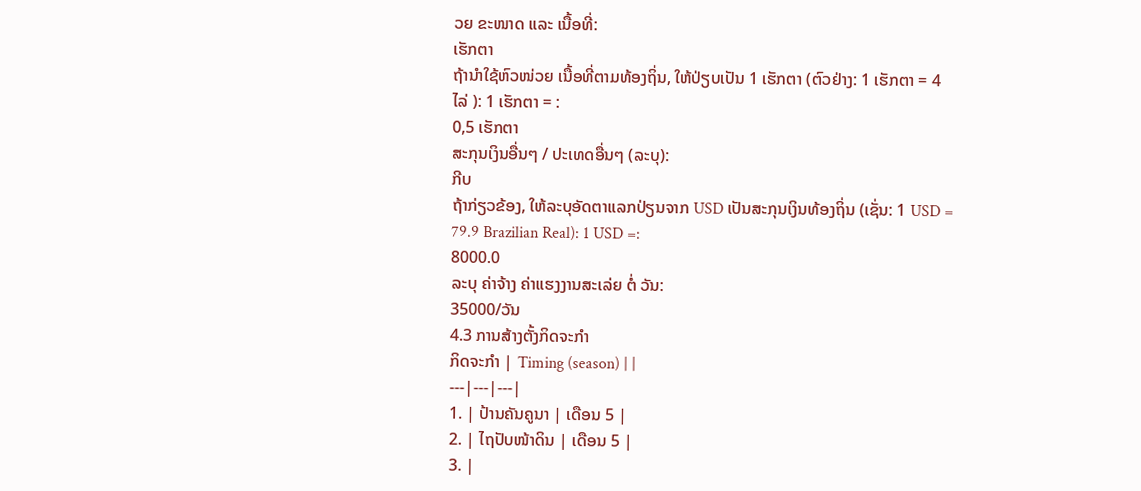ວຍ ຂະໜາດ ແລະ ເນື້ອທີ່:
ເຮັກຕາ
ຖ້ານໍາໃຊ້ຫົວໜ່ວຍ ເນື້ອທີ່ຕາມທ້ອງຖິ່ນ, ໃຫ້ປ່ຽບເປັນ 1 ເຮັກຕາ (ຕົວຢ່າງ: 1 ເຮັກຕາ = 4 ໄລ່ ): 1 ເຮັກຕາ = :
0,5 ເຮັກຕາ
ສະກຸນເງິນອື່ນໆ / ປະເທດອື່ນໆ (ລະບຸ):
ກີບ
ຖ້າກ່ຽວຂ້ອງ, ໃຫ້ລະບຸອັດຕາແລກປ່ຽນຈາກ USD ເປັນສະກຸນເງິນທ້ອງຖິ່ນ (ເຊັ່ນ: 1 USD = 79.9 Brazilian Real): 1 USD =:
8000.0
ລະບຸ ຄ່າຈ້າງ ຄ່າແຮງງານສະເລ່ຍ ຕໍ່ ວັນ:
35000/ວັນ
4.3 ການສ້າງຕັ້ງກິດຈະກໍາ
ກິດຈະກໍາ | Timing (season) | |
---|---|---|
1. | ປ້ານຄັນຄູນາ | ເດືອນ 5 |
2. | ໄຖປັບໜ້າດິນ | ເດືອນ 5 |
3. |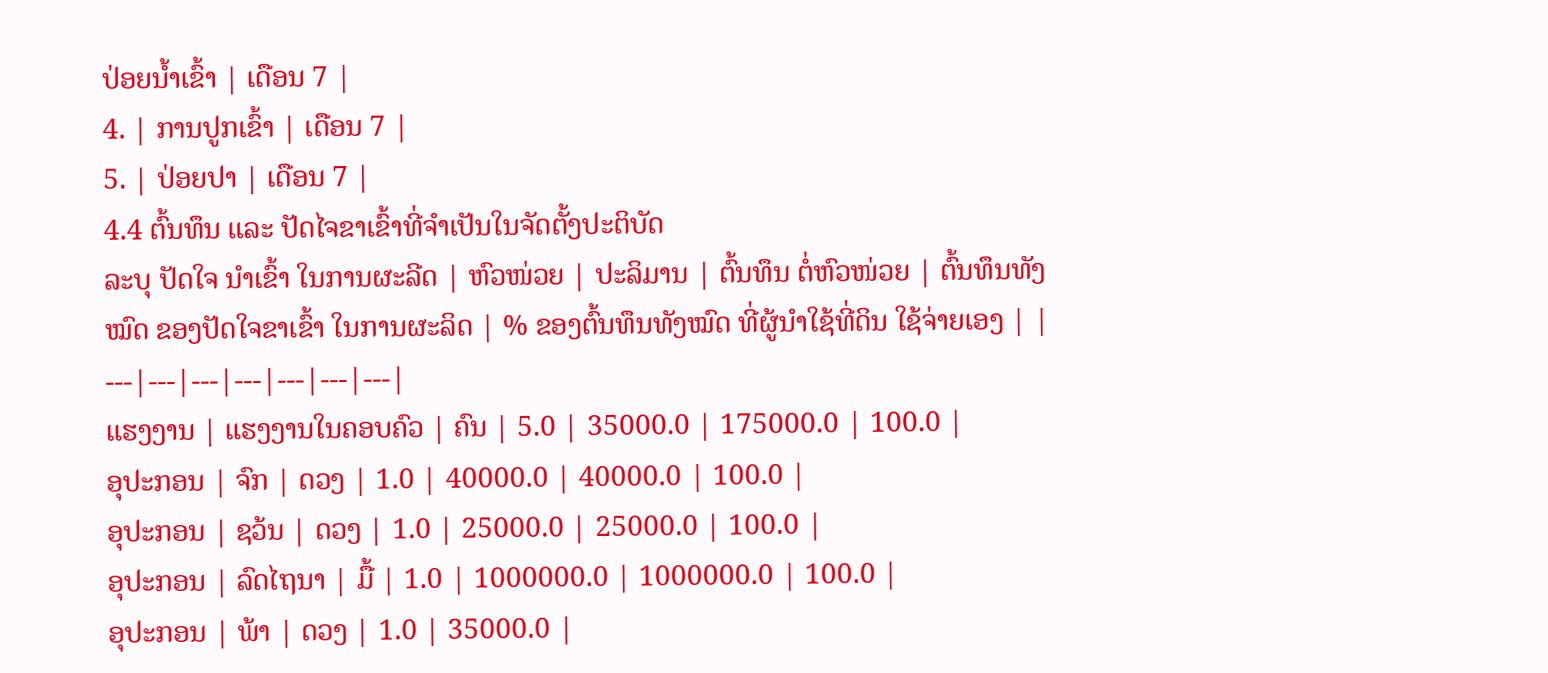ປ່ອຍນ້ຳເຂົ້າ | ເດືອນ 7 |
4. | ການປູກເຂົ້າ | ເດືອນ 7 |
5. | ປ່ອຍປາ | ເດືອນ 7 |
4.4 ຕົ້ນທຶນ ແລະ ປັດໄຈຂາເຂົ້າທີ່ຈໍາເປັນໃນຈັດຕັ້ງປະຕິບັດ
ລະບຸ ປັດໃຈ ນໍາເຂົ້າ ໃນການຜະລີດ | ຫົວໜ່ວຍ | ປະລິມານ | ຕົ້ນທຶນ ຕໍ່ຫົວໜ່ວຍ | ຕົ້ນທຶນທັງໝົດ ຂອງປັດໃຈຂາເຂົ້າ ໃນການຜະລິດ | % ຂອງຕົ້ນທຶນທັງໝົດ ທີ່ຜູ້ນໍາໃຊ້ທີ່ດິນ ໃຊ້ຈ່າຍເອງ | |
---|---|---|---|---|---|---|
ແຮງງານ | ແຮງງານໃນຄອບຄົວ | ຄົນ | 5.0 | 35000.0 | 175000.0 | 100.0 |
ອຸປະກອນ | ຈົກ | ດວງ | 1.0 | 40000.0 | 40000.0 | 100.0 |
ອຸປະກອນ | ຊວ້ນ | ດວງ | 1.0 | 25000.0 | 25000.0 | 100.0 |
ອຸປະກອນ | ລົດໄຖນາ | ມື້ | 1.0 | 1000000.0 | 1000000.0 | 100.0 |
ອຸປະກອນ | ພ້າ | ດວງ | 1.0 | 35000.0 |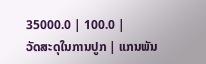35000.0 | 100.0 |
ວັດສະດຸໃນການປູກ | ແກນພັນ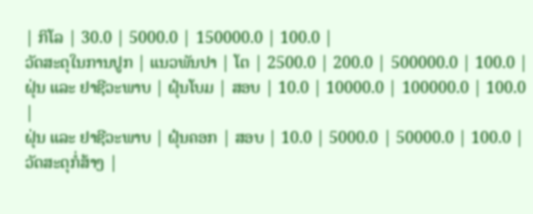| ກິໂລ | 30.0 | 5000.0 | 150000.0 | 100.0 |
ວັດສະດຸໃນການປູກ | ແນວພັນປາ | ໂຕ | 2500.0 | 200.0 | 500000.0 | 100.0 |
ຝຸ່ນ ແລະ ຢາຊີວະພາບ | ຝຸ໋ນໂບມ | ສອບ | 10.0 | 10000.0 | 100000.0 | 100.0 |
ຝຸ່ນ ແລະ ຢາຊີວະພາບ | ຝຸ໋ນຄອກ | ສອບ | 10.0 | 5000.0 | 50000.0 | 100.0 |
ວັດສະດຸກໍ່ສ້າງ |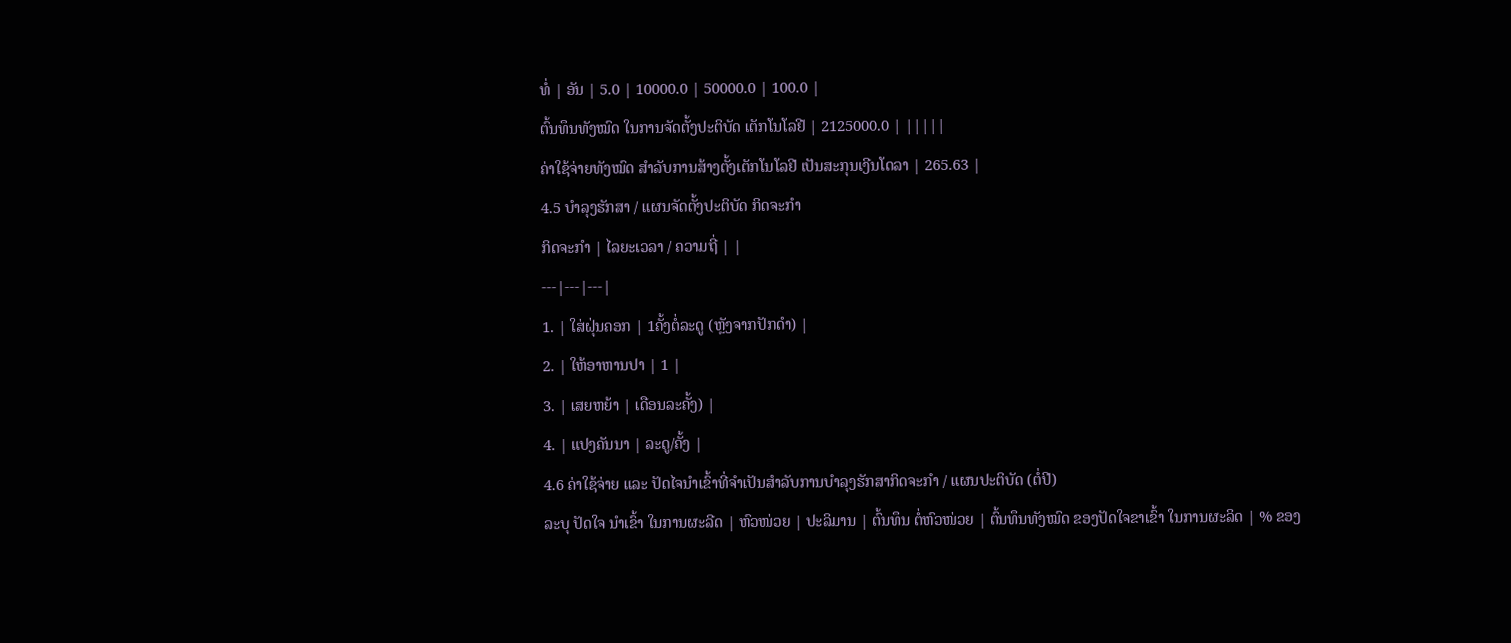ທໍ່ | ອັນ | 5.0 | 10000.0 | 50000.0 | 100.0 |
ຕົ້ນທຶນທັງໝົດ ໃນການຈັດຕັ້ງປະຕິບັດ ເຕັກໂນໂລຢີ | 2125000.0 | |||||
ຄ່າໃຊ້ຈ່າຍທັງໝົດ ສຳລັບການສ້າງຕັ້ງເຕັກໂນໂລຢີ ເປັນສະກຸນເງີນໂດລາ | 265.63 |
4.5 ບໍາລຸງຮັກສາ / ແຜນຈັດຕັ້ງປະຕິບັດ ກິດຈະກໍາ
ກິດຈະກໍາ | ໄລຍະເວລາ / ຄວາມຖີ່ | |
---|---|---|
1. | ໃສ່ຝຸ່ນຄອກ | 1ຄັ້ງຕໍ່ລະດູ (ຫຼັງຈາກປັກດຳ) |
2. | ໃຫ້ອາຫານປາ | 1 |
3. | ເສຍຫຍ້າ | ເດືອນລະຄັ້ງ) |
4. | ແປງຄັນນາ | ລະດູ/ຄັ້ງ |
4.6 ຄ່າໃຊ້ຈ່າຍ ແລະ ປັດໄຈນໍາເຂົ້າທີ່ຈໍາເປັນສໍາລັບການບໍາລຸງຮັກສາກິດຈະກໍາ / ແຜນປະຕິບັດ (ຕໍ່ປີ)
ລະບຸ ປັດໃຈ ນໍາເຂົ້າ ໃນການຜະລີດ | ຫົວໜ່ວຍ | ປະລິມານ | ຕົ້ນທຶນ ຕໍ່ຫົວໜ່ວຍ | ຕົ້ນທຶນທັງໝົດ ຂອງປັດໃຈຂາເຂົ້າ ໃນການຜະລິດ | % ຂອງ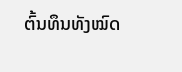ຕົ້ນທຶນທັງໝົດ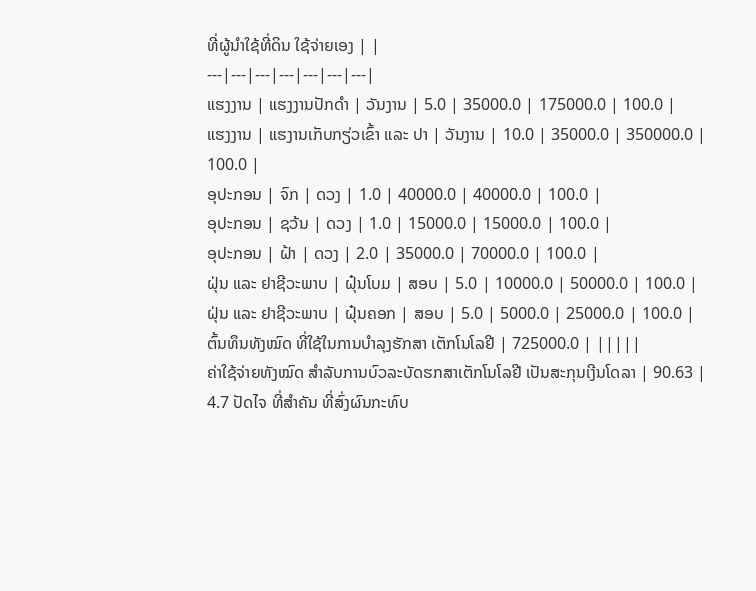ທີ່ຜູ້ນໍາໃຊ້ທີ່ດິນ ໃຊ້ຈ່າຍເອງ | |
---|---|---|---|---|---|---|
ແຮງງານ | ແຮງງານປັກດຳ | ວັນງານ | 5.0 | 35000.0 | 175000.0 | 100.0 |
ແຮງງານ | ແຮງານເກັບກຽ່ວເຂົ້າ ແລະ ປາ | ວັນງານ | 10.0 | 35000.0 | 350000.0 | 100.0 |
ອຸປະກອນ | ຈົກ | ດວງ | 1.0 | 40000.0 | 40000.0 | 100.0 |
ອຸປະກອນ | ຊວ້ນ | ດວງ | 1.0 | 15000.0 | 15000.0 | 100.0 |
ອຸປະກອນ | ຝ້າ | ດວງ | 2.0 | 35000.0 | 70000.0 | 100.0 |
ຝຸ່ນ ແລະ ຢາຊີວະພາບ | ຝຸ໋ນໂບມ | ສອບ | 5.0 | 10000.0 | 50000.0 | 100.0 |
ຝຸ່ນ ແລະ ຢາຊີວະພາບ | ຝຸ໋ນຄອກ | ສອບ | 5.0 | 5000.0 | 25000.0 | 100.0 |
ຕົ້ນທຶນທັງໝົດ ທີ່ໃຊ້ໃນການບໍາລຸງຮັກສາ ເຕັກໂນໂລຢີ | 725000.0 | |||||
ຄ່າໃຊ້ຈ່າຍທັງໝົດ ສຳລັບການບົວລະບັດຮກສາເຕັກໂນໂລຢີ ເປັນສະກຸນເງີນໂດລາ | 90.63 |
4.7 ປັດໄຈ ທີ່ສໍາຄັນ ທີ່ສົ່ງຜົນກະທົບ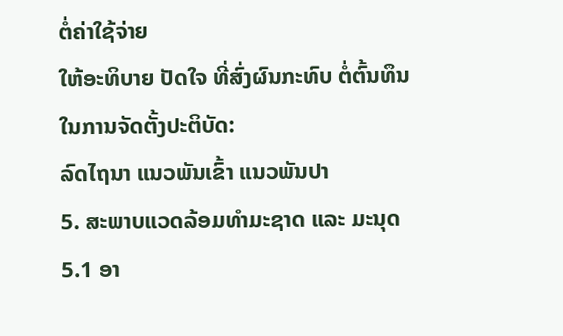ຕໍ່ຄ່າໃຊ້ຈ່າຍ
ໃຫ້ອະທິບາຍ ປັດໃຈ ທີ່ສົ່ງຜົນກະທົບ ຕໍ່ຕົ້ນທຶນ ໃນການຈັດຕັ້ງປະຕິບັດ:
ລົດໄຖນາ ແນວພັນເຂົ້າ ແນວພັນປາ
5. ສະພາບແວດລ້ອມທໍາມະຊາດ ແລະ ມະນຸດ
5.1 ອາ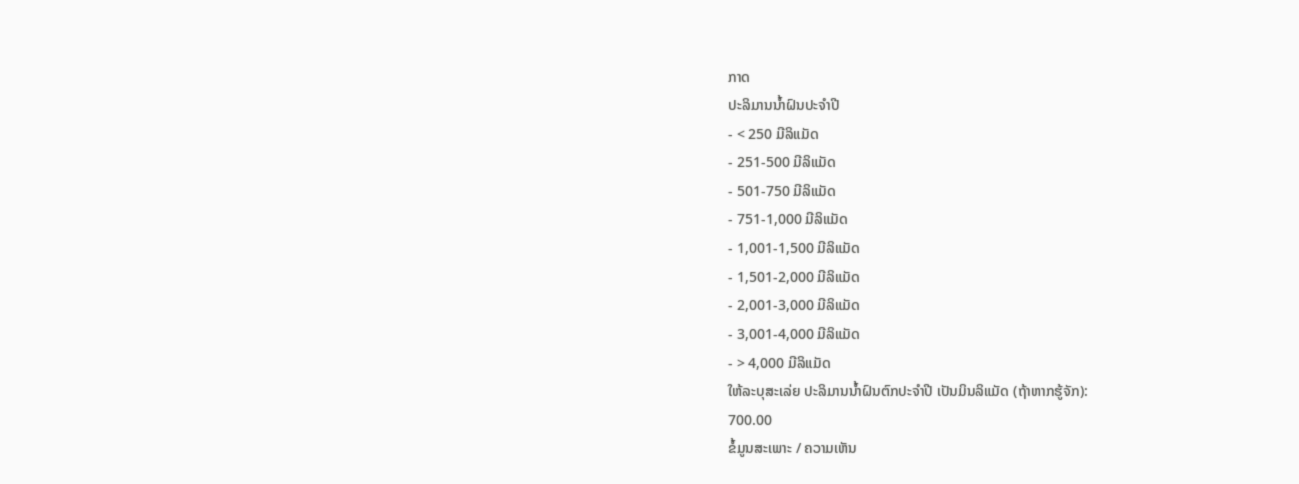ກາດ
ປະລິມານນໍ້າຝົນປະຈໍາປີ
- < 250 ມີລິແມັດ
- 251-500 ມີລິແມັດ
- 501-750 ມີລິແມັດ
- 751-1,000 ມີລິແມັດ
- 1,001-1,500 ມີລິແມັດ
- 1,501-2,000 ມີລິແມັດ
- 2,001-3,000 ມີລິແມັດ
- 3,001-4,000 ມີລິແມັດ
- > 4,000 ມີລິແມັດ
ໃຫ້ລະບຸສະເລ່ຍ ປະລິມານນໍ້າຝົນຕົກປະຈໍາປີ ເປັນມິນລິແມັດ (ຖ້າຫາກຮູ້ຈັກ):
700.00
ຂໍ້ມູນສະເພາະ / ຄວາມເຫັນ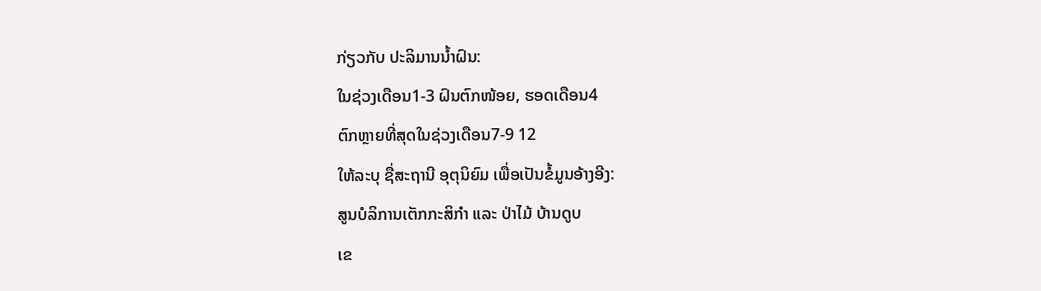ກ່ຽວກັບ ປະລິມານນໍ້າຝົນ:
ໃນຊ່ວງເດືອນ1-3 ຝົນຕົກໜ້ອຍ, ຮອດເດືອນ4
ຕົກຫຼາຍທີ່ສຸດໃນຊ່ວງເດືອນ7-9 12
ໃຫ້ລະບຸ ຊື່ສະຖານີ ອຸຕຸນິຍົມ ເພື່ອເປັນຂໍ້ມູນອ້າງອີງ:
ສູນບໍລິການເຕັກກະສິກຳ ແລະ ປ່າໄມ້ ບ້ານດູບ
ເຂ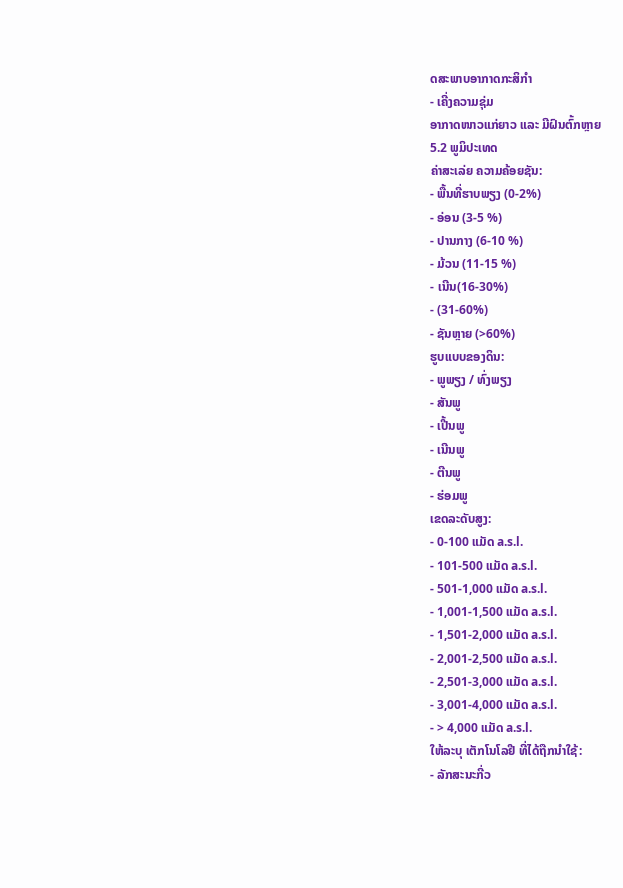ດສະພາບອາກາດກະສິກໍາ
- ເຄີ່ງຄວາມຊຸ່ມ
ອາກາດໜາວແກ່ຍາວ ແລະ ມີຝົນຕົ້ກຫຼາຍ
5.2 ພູມິປະເທດ
ຄ່າສະເລ່ຍ ຄວາມຄ້ອຍຊັນ:
- ພື້ນທີ່ຮາບພຽງ (0-2%)
- ອ່ອນ (3-5 %)
- ປານກາງ (6-10 %)
- ມ້ວນ (11-15 %)
- ເນີນ(16-30%)
- (31-60%)
- ຊັນຫຼາຍ (>60%)
ຮູບແບບຂອງດິນ:
- ພູພຽງ / ທົ່ງພຽງ
- ສັນພູ
- ເປີ້ນພູ
- ເນີນພູ
- ຕີນພູ
- ຮ່ອມພູ
ເຂດລະດັບສູງ:
- 0-100 ແມັດ a.s.l.
- 101-500 ແມັດ a.s.l.
- 501-1,000 ແມັດ a.s.l.
- 1,001-1,500 ແມັດ a.s.l.
- 1,501-2,000 ແມັດ a.s.l.
- 2,001-2,500 ແມັດ a.s.l.
- 2,501-3,000 ແມັດ a.s.l.
- 3,001-4,000 ແມັດ a.s.l.
- > 4,000 ແມັດ a.s.l.
ໃຫ້ລະບຸ ເຕັກໂນໂລຢີ ທີ່ໄດ້ຖືກນຳໃຊ້:
- ລັກສະນະກີ່ວ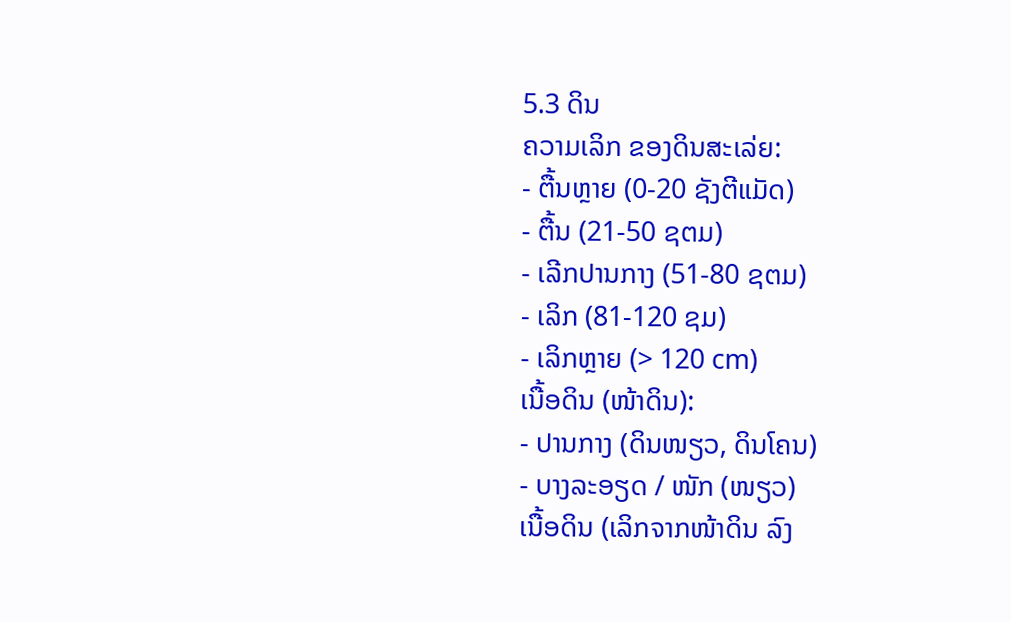5.3 ດິນ
ຄວາມເລິກ ຂອງດິນສະເລ່ຍ:
- ຕື້ນຫຼາຍ (0-20 ຊັງຕີແມັດ)
- ຕື້ນ (21-50 ຊຕມ)
- ເລີກປານກາງ (51-80 ຊຕມ)
- ເລິກ (81-120 ຊມ)
- ເລິກຫຼາຍ (> 120 cm)
ເນື້ອດິນ (ໜ້າດິນ):
- ປານກາງ (ດິນໜຽວ, ດິນໂຄນ)
- ບາງລະອຽດ / ໜັກ (ໜຽວ)
ເນື້ອດິນ (ເລິກຈາກໜ້າດິນ ລົງ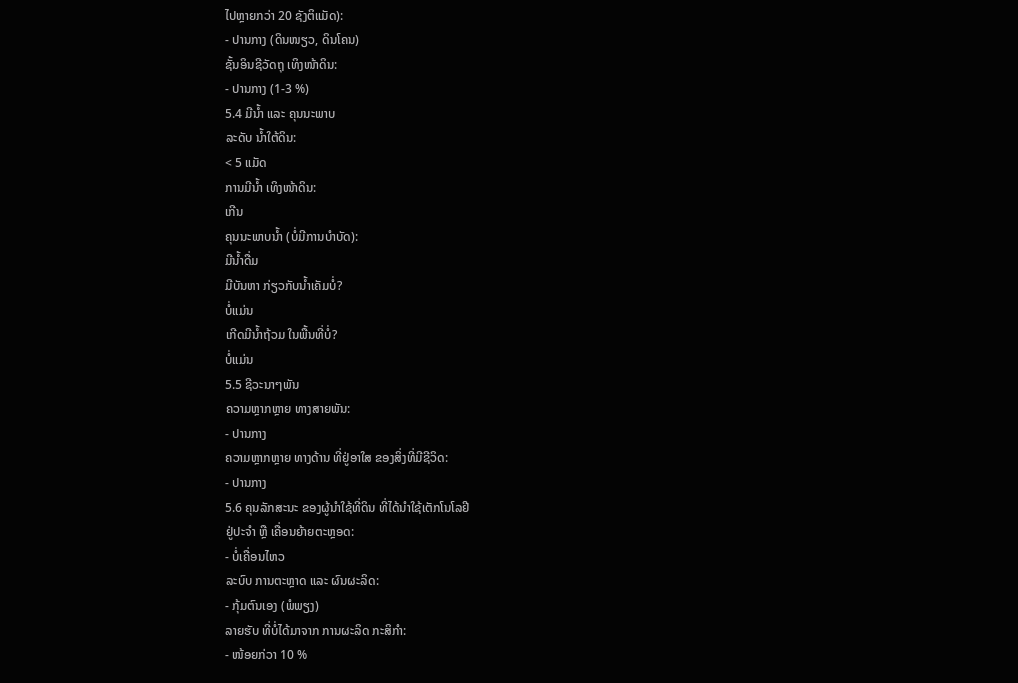ໄປຫຼາຍກວ່າ 20 ຊັງຕິແມັດ):
- ປານກາງ (ດິນໜຽວ, ດິນໂຄນ)
ຊັ້ນອິນຊີວັດຖຸ ເທິງໜ້າດິນ:
- ປານກາງ (1-3 %)
5.4 ມີນໍ້າ ແລະ ຄຸນນະພາບ
ລະດັບ ນໍ້າໃຕ້ດິນ:
< 5 ແມັດ
ການມີນໍ້າ ເທິງໜ້າດິນ:
ເກີນ
ຄຸນນະພາບນໍ້າ (ບໍ່ມີການບໍາບັດ):
ມີນໍ້າດື່ມ
ມີບັນຫາ ກ່ຽວກັບນໍ້າເຄັມບໍ່?
ບໍ່ແມ່ນ
ເກີດມີນໍ້າຖ້ວມ ໃນພື້ນທີ່ບໍ່?
ບໍ່ແມ່ນ
5.5 ຊີວະນາໆພັນ
ຄວາມຫຼາກຫຼາຍ ທາງສາຍພັນ:
- ປານກາງ
ຄວາມຫຼາກຫຼາຍ ທາງດ້ານ ທີ່ຢູ່ອາໃສ ຂອງສິ່ງທີ່ມີຊີວິດ:
- ປານກາງ
5.6 ຄຸນລັກສະນະ ຂອງຜູ້ນໍາໃຊ້ທີ່ດິນ ທີ່ໄດ້ນໍາໃຊ້ເຕັກໂນໂລຢີ
ຢູ່ປະຈຳ ຫຼື ເຄື່ອນຍ້າຍຕະຫຼອດ:
- ບໍ່ເຄື່ອນໄຫວ
ລະບົບ ການຕະຫຼາດ ແລະ ຜົນຜະລິດ:
- ກຸ້ມຕົນເອງ (ພໍພຽງ)
ລາຍຮັບ ທີ່ບໍ່ໄດ້ມາຈາກ ການຜະລິດ ກະສິກໍາ:
- ໜ້ອຍກ່ວາ 10 %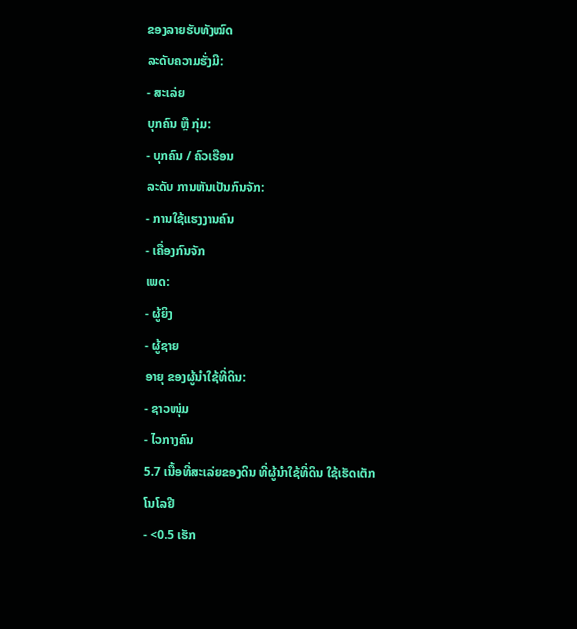ຂອງລາຍຮັບທັງໝົດ
ລະດັບຄວາມຮັ່ງມີ:
- ສະເລ່ຍ
ບຸກຄົນ ຫຼື ກຸ່ມ:
- ບຸກຄົນ / ຄົວເຮືອນ
ລະດັບ ການຫັນເປັນກົນຈັກ:
- ການໃຊ້ແຮງງານຄົນ
- ເຄື່ອງກົນຈັກ
ເພດ:
- ຜູ້ຍິງ
- ຜູ້ຊາຍ
ອາຍຸ ຂອງຜູ້ນໍາໃຊ້ທີ່ດິນ:
- ຊາວໜຸ່ມ
- ໄວກາງຄົນ
5.7 ເນື້ອທີ່ສະເລ່ຍຂອງດິນ ທີ່ຜູ້ນຳໃຊ້ທີ່ດິນ ໃຊ້ເຮັດເຕັກໂນໂລຢີ
- <0.5 ເຮັກ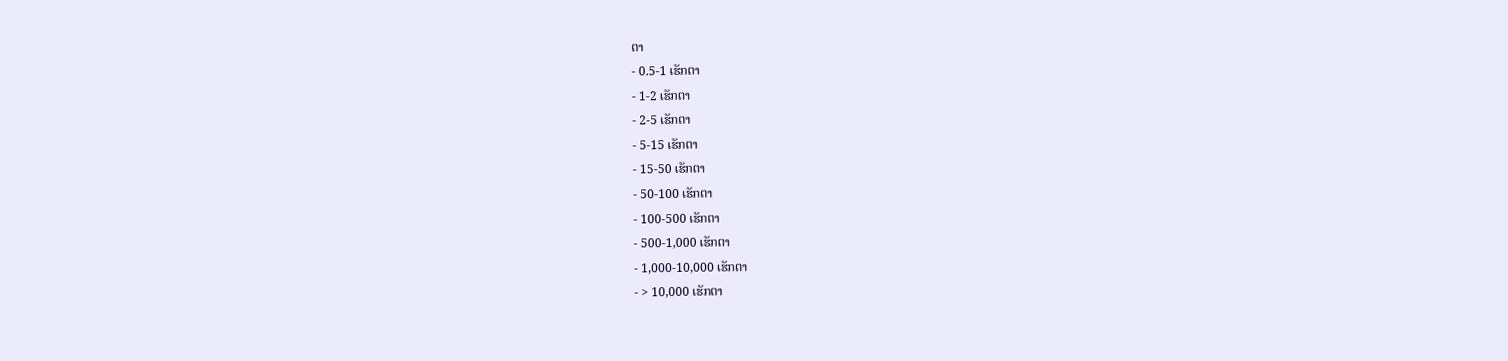ຕາ
- 0.5-1 ເຮັກຕາ
- 1-2 ເຮັກຕາ
- 2-5 ເຮັກຕາ
- 5-15 ເຮັກຕາ
- 15-50 ເຮັກຕາ
- 50-100 ເຮັກຕາ
- 100-500 ເຮັກຕາ
- 500-1,000 ເຮັກຕາ
- 1,000-10,000 ເຮັກຕາ
- > 10,000 ເຮັກຕາ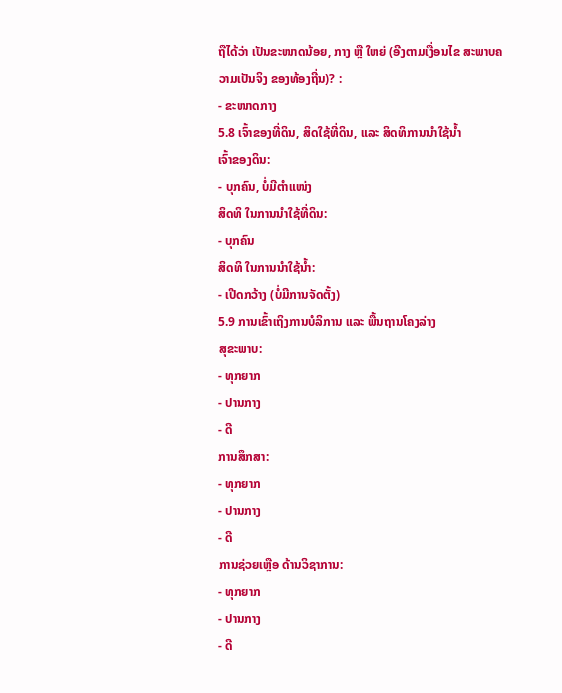ຖືໄດ້ວ່າ ເປັນຂະໜາດນ້ອຍ, ກາງ ຫຼື ໃຫຍ່ (ອີງຕາມເງື່ອນໄຂ ສະພາບຄວາມເປັນຈິງ ຂອງທ້ອງຖີ່ນ)? :
- ຂະໜາດກາງ
5.8 ເຈົ້າຂອງທີ່ດິນ, ສິດໃຊ້ທີ່ດິນ, ແລະ ສິດທິການນໍາໃຊ້ນໍ້າ
ເຈົ້າຂອງດິນ:
- ບຸກຄົນ, ບໍ່ມີຕໍາແໜ່ງ
ສິດທິ ໃນການນໍາໃຊ້ທີ່ດິນ:
- ບຸກຄົນ
ສິດທິ ໃນການນໍາໃຊ້ນໍ້າ:
- ເປີດກວ້າງ (ບໍ່ມີການຈັດຕັ້ງ)
5.9 ການເຂົ້າເຖິງການບໍລິການ ແລະ ພື້ນຖານໂຄງລ່າງ
ສຸຂະພາບ:
- ທຸກຍາກ
- ປານກາງ
- ດີ
ການສຶກສາ:
- ທຸກຍາກ
- ປານກາງ
- ດີ
ການຊ່ວຍເຫຼືອ ດ້ານວິຊາການ:
- ທຸກຍາກ
- ປານກາງ
- ດີ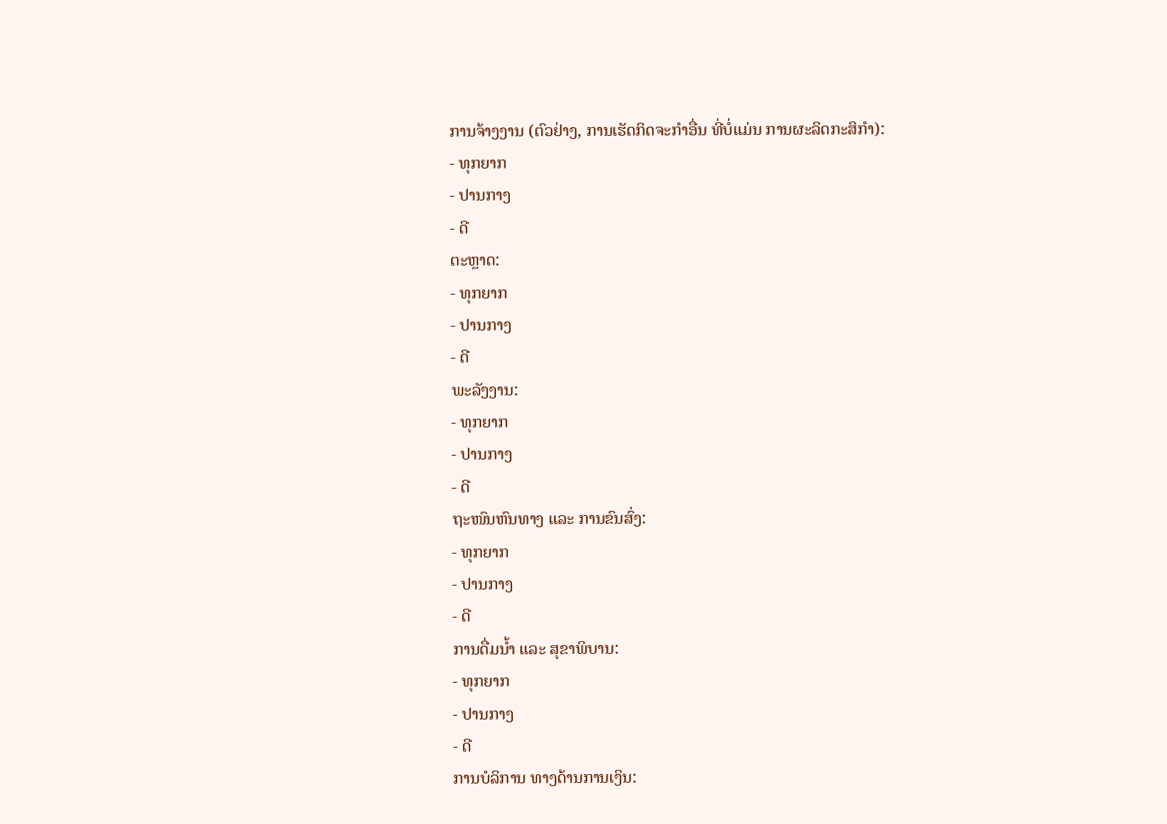ການຈ້າງງານ (ຕົວຢ່າງ, ການເຮັດກິດຈະກໍາອື່ນ ທີ່ບໍ່ແມ່ນ ການຜະລິດກະສິກໍາ):
- ທຸກຍາກ
- ປານກາງ
- ດີ
ຕະຫຼາດ:
- ທຸກຍາກ
- ປານກາງ
- ດີ
ພະລັງງານ:
- ທຸກຍາກ
- ປານກາງ
- ດີ
ຖະໜົນຫົນທາງ ແລະ ການຂົນສົ່ງ:
- ທຸກຍາກ
- ປານກາງ
- ດີ
ການດື່ມນໍ້າ ແລະ ສຸຂາພິບານ:
- ທຸກຍາກ
- ປານກາງ
- ດີ
ການບໍລິການ ທາງດ້ານການເງິນ: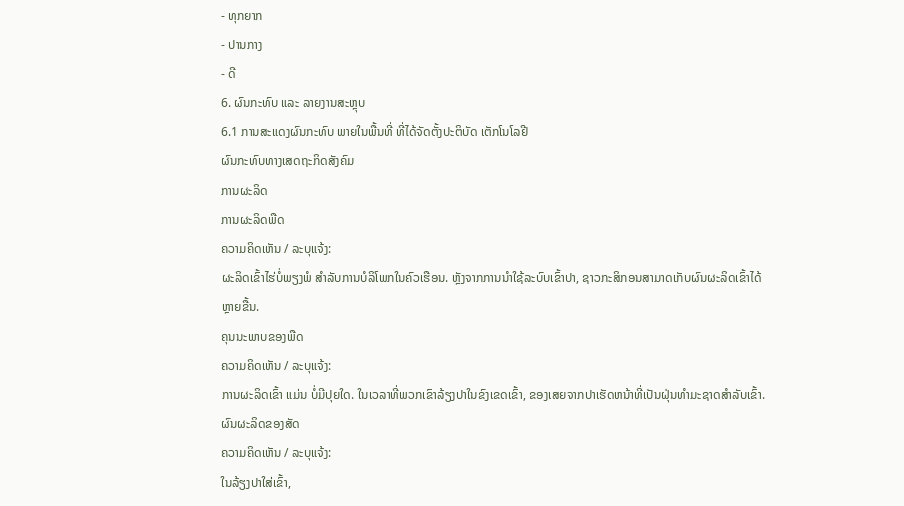- ທຸກຍາກ
- ປານກາງ
- ດີ
6. ຜົນກະທົບ ແລະ ລາຍງານສະຫຼຸບ
6.1 ການສະແດງຜົນກະທົບ ພາຍໃນພື້ນທີ່ ທີ່ໄດ້ຈັດຕັ້ງປະຕິບັດ ເຕັກໂນໂລຢີ
ຜົນກະທົບທາງເສດຖະກິດສັງຄົມ
ການຜະລິດ
ການຜະລິດພືດ
ຄວາມຄິດເຫັນ / ລະບຸແຈ້ງ:
ຜະລິດເຂົ້າໄຮ່ບໍ່ພຽງພໍ ສໍາລັບການບໍລິໂພກໃນຄົວເຮືອນ. ຫຼັງຈາກການນໍາໃຊ້ລະບົບເຂົ້າປາ, ຊາວກະສິກອນສາມາດເກັບຜົນຜະລິດເຂົ້າໄດ້ຫຼາຍຂື້ນ.
ຄຸນນະພາບຂອງພືດ
ຄວາມຄິດເຫັນ / ລະບຸແຈ້ງ:
ການຜະລິດເຂົ້າ ແມ່ນ ບໍ່ມີປຸຍໃດ. ໃນເວລາທີ່ພວກເຂົາລ້ຽງປາໃນຂົງເຂດເຂົ້າ, ຂອງເສຍຈາກປາເຮັດຫນ້າທີ່ເປັນຝຸ່ນທໍາມະຊາດສໍາລັບເຂົ້າ.
ຜົນຜະລິດຂອງສັດ
ຄວາມຄິດເຫັນ / ລະບຸແຈ້ງ:
ໃນລ້ຽງປາໃສ່ເຂົ້າ,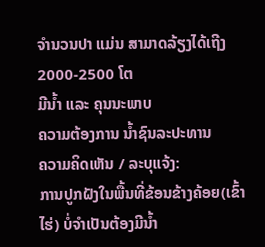ຈໍານວນປາ ແມ່ນ ສາມາດລ້ຽງໄດ້ເຖີງ 2000-2500 ໂຕ
ມີນໍ້າ ແລະ ຄຸນນະພາບ
ຄວາມຕ້ອງການ ນໍ້າຊົນລະປະທານ
ຄວາມຄິດເຫັນ / ລະບຸແຈ້ງ:
ການປູກຝັງໃນພື້ນທີ່ຂ້ອນຂ້າງຄ້ອຍ(ເຂົ້າໄຮ່) ບໍ່ຈໍາເປັນຕ້ອງມີນ້ຳ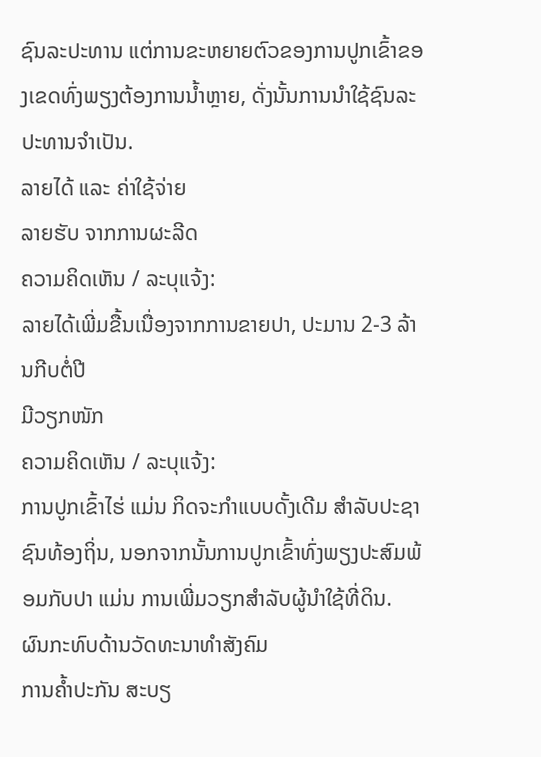ຊົນລະປະທານ ແຕ່ການຂະຫຍາຍຕົວຂອງການປູກເຂົ້າຂອງເຂດທົ່ງພຽງຕ້ອງການນ້ຳຫຼາຍ, ດັ່ງນັ້ນການນໍາໃຊ້ຊົນລະປະທານຈຳເປັນ.
ລາຍໄດ້ ແລະ ຄ່າໃຊ້ຈ່າຍ
ລາຍຮັບ ຈາກການຜະລີດ
ຄວາມຄິດເຫັນ / ລະບຸແຈ້ງ:
ລາຍໄດ້ເພີ່ມຂື້ນເນື່ອງຈາກການຂາຍປາ, ປະມານ 2-3 ລ້ານກີບຕໍ່ປີ
ມີວຽກໜັກ
ຄວາມຄິດເຫັນ / ລະບຸແຈ້ງ:
ການປູກເຂົ້າໄຮ່ ແມ່ນ ກິດຈະກໍາແບບດັ້ງເດີມ ສໍາລັບປະຊາຊົນທ້ອງຖິ່ນ, ນອກຈາກນັ້ນການປູກເຂົ້າທົ່ງພຽງປະສົມພ້ອມກັບປາ ແມ່ນ ການເພີ່ມວຽກສໍາລັບຜູ້ນໍາໃຊ້ທີ່ດິນ.
ຜົນກະທົບດ້ານວັດທະນາທໍາສັງຄົມ
ການຄໍ້າປະກັນ ສະບຽ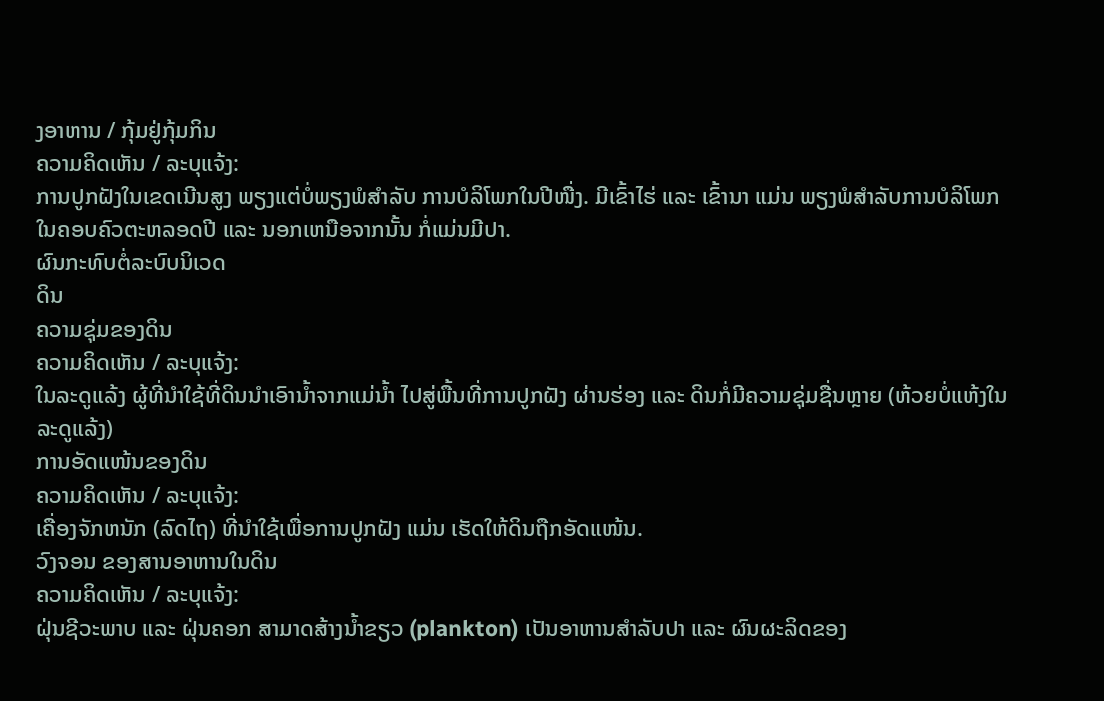ງອາຫານ / ກຸ້ມຢູ່ກຸ້ມກິນ
ຄວາມຄິດເຫັນ / ລະບຸແຈ້ງ:
ການປູກຝັງໃນເຂດເນີນສູງ ພຽງແຕ່ບໍ່ພຽງພໍສໍາລັບ ການບໍລິໂພກໃນປີໜື່ງ. ມີເຂົ້າໄຮ່ ແລະ ເຂົ້ານາ ແມ່ນ ພຽງພໍສໍາລັບການບໍລິໂພກໃນຄອບຄົວຕະຫລອດປີ ແລະ ນອກເຫນືອຈາກນັ້ນ ກໍ່ແມ່ນມີປາ.
ຜົນກະທົບຕໍ່ລະບົບນິເວດ
ດິນ
ຄວາມຊຸ່ມຂອງດິນ
ຄວາມຄິດເຫັນ / ລະບຸແຈ້ງ:
ໃນລະດູແລ້ງ ຜູ້ທີ່ນໍາໃຊ້ທີ່ດິນນໍາເອົານ້ຳຈາກແມ່ນ້ຳ ໄປສູ່ພື້ນທີ່ການປູກຝັງ ຜ່ານຮ່ອງ ແລະ ດິນກໍ່ມີຄວາມຊຸ່ມຊື່ນຫຼາຍ (ຫ້ວຍບໍ່ແຫ້ງໃນລະດູແລ້ງ)
ການອັດແໜ້ນຂອງດິນ
ຄວາມຄິດເຫັນ / ລະບຸແຈ້ງ:
ເຄື່ອງຈັກຫນັກ (ລົດໄຖ) ທີ່ນໍາໃຊ້ເພື່ອການປູກຝັງ ແມ່ນ ເຮັດໃຫ້ດິນຖືກອັດແໜ້ນ.
ວົງຈອນ ຂອງສານອາຫານໃນດິນ
ຄວາມຄິດເຫັນ / ລະບຸແຈ້ງ:
ຝຸ່ນຊີວະພາບ ແລະ ຝຸ່ນຄອກ ສາມາດສ້າງນ້ຳຂຽວ (plankton) ເປັນອາຫານສໍາລັບປາ ແລະ ຜົນຜະລິດຂອງ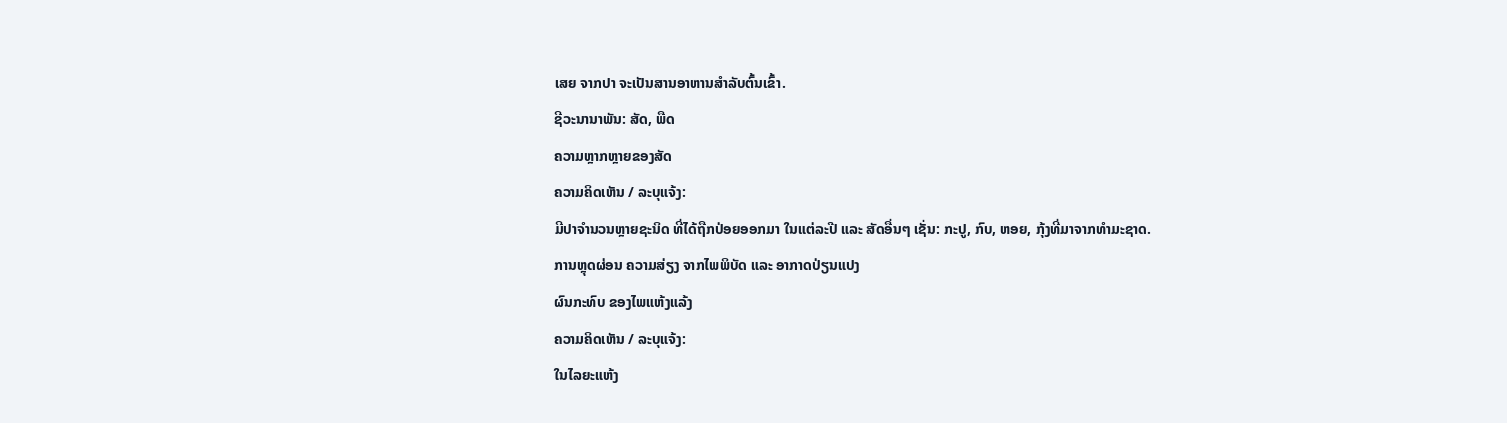ເສຍ ຈາກປາ ຈະເປັນສານອາຫານສໍາລັບຕົ້ນເຂົ້າ.
ຊີວະນານາພັນ: ສັດ, ພືດ
ຄວາມຫຼາກຫຼາຍຂອງສັດ
ຄວາມຄິດເຫັນ / ລະບຸແຈ້ງ:
ມີປາຈໍານວນຫຼາຍຊະນິດ ທີ່ໄດ້ຖືກປ່ອຍອອກມາ ໃນແຕ່ລະປີ ແລະ ສັດອື່ນໆ ເຊັ່ນ: ກະປູ, ກົບ, ຫອຍ, ກຸ້ງທີ່ມາຈາກທໍາມະຊາດ.
ການຫຼຸດຜ່ອນ ຄວາມສ່ຽງ ຈາກໄພພິບັດ ແລະ ອາກາດປ່ຽນແປງ
ຜົນກະທົບ ຂອງໄພແຫ້ງແລ້ງ
ຄວາມຄິດເຫັນ / ລະບຸແຈ້ງ:
ໃນໄລຍະແຫ້ງ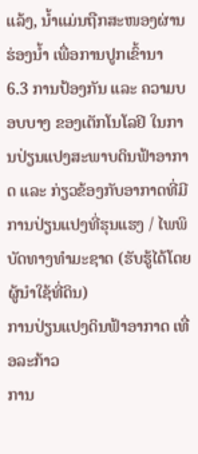ແລ້ງ, ນ້ຳແມ່ນຖືກສະໜອງຜ່ານຮ່ອງນ້ຳ ເພື່ອການປູກເຂົ້ານາ
6.3 ການປ້ອງກັນ ແລະ ຄວາມບອບບາງ ຂອງເຕັກໂນໂລຢິ ໃນການປ່ຽນແປງສະພາບດິນຟ້າອາກາດ ແລະ ກ່ຽວຂ້ອງກັບອາກາດທີ່ມີການປ່ຽນແປງທີ່ຮຸນແຮງ / ໄພພິບັດທາງທໍາມະຊາດ (ຮັບຮູ້ໄດ້ໂດຍຜູ້ນໍາໃຊ້ທີ່ດິນ)
ການປ່ຽນແປງດິນຟ້າອາກາດ ເທື່ອລະກ້າວ
ການ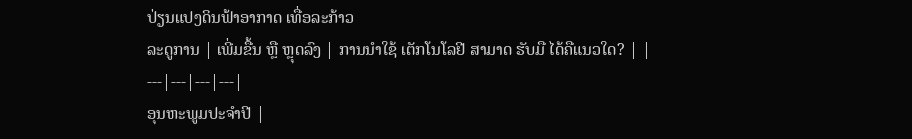ປ່ຽນແປງດິນຟ້າອາກາດ ເທື່ອລະກ້າວ
ລະດູການ | ເພີ່ມຂື້ນ ຫຼື ຫຼຸດລົງ | ການນໍາໃຊ້ ເຕັກໂນໂລຢີ ສາມາດ ຮັບມື ໄດ້ຄືແນວໃດ? | |
---|---|---|---|
ອຸນຫະພູມປະຈໍາປີ |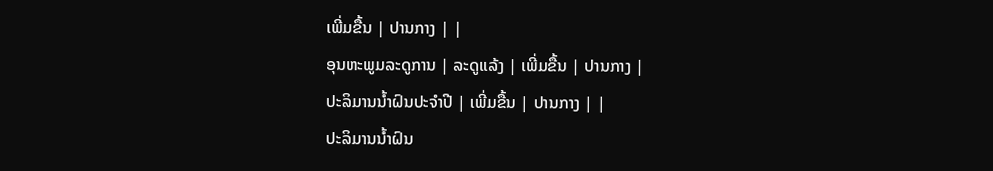ເພີ່ມຂື້ນ | ປານກາງ | |
ອຸນຫະພູມລະດູການ | ລະດູແລ້ງ | ເພີ່ມຂື້ນ | ປານກາງ |
ປະລິມານນໍ້າຝົນປະຈໍາປີ | ເພີ່ມຂື້ນ | ປານກາງ | |
ປະລິມານນໍ້າຝົນ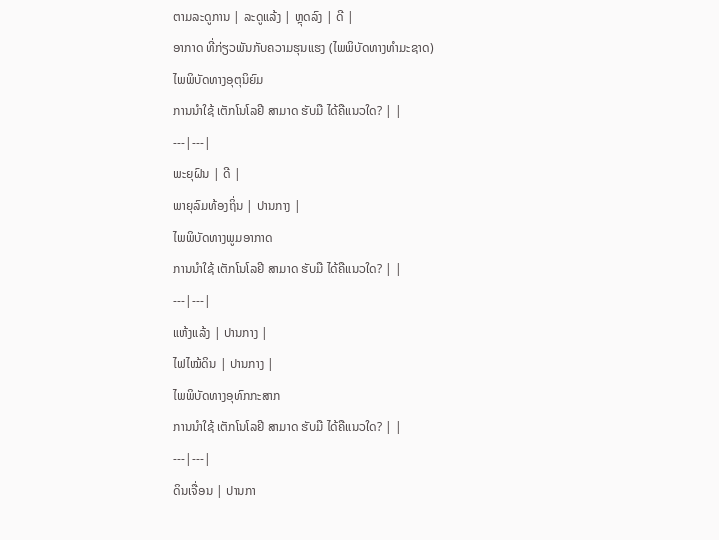ຕາມລະດູການ | ລະດູແລ້ງ | ຫຼຸດລົງ | ດີ |
ອາກາດ ທີ່ກ່ຽວພັນກັບຄວາມຮຸນແຮງ (ໄພພິບັດທາງທໍາມະຊາດ)
ໄພພິບັດທາງອຸຕຸນິຍົມ
ການນໍາໃຊ້ ເຕັກໂນໂລຢີ ສາມາດ ຮັບມື ໄດ້ຄືແນວໃດ? | |
---|---|
ພະຍຸຝົນ | ດີ |
ພາຍຸລົມທ້ອງຖິ່ນ | ປານກາງ |
ໄພພິບັດທາງພູມອາກາດ
ການນໍາໃຊ້ ເຕັກໂນໂລຢີ ສາມາດ ຮັບມື ໄດ້ຄືແນວໃດ? | |
---|---|
ແຫ້ງແລ້ງ | ປານກາງ |
ໄຟໄໝ້ດິນ | ປານກາງ |
ໄພພິບັດທາງອຸທົກກະສາກ
ການນໍາໃຊ້ ເຕັກໂນໂລຢີ ສາມາດ ຮັບມື ໄດ້ຄືແນວໃດ? | |
---|---|
ດິນເຈື່ອນ | ປານກາ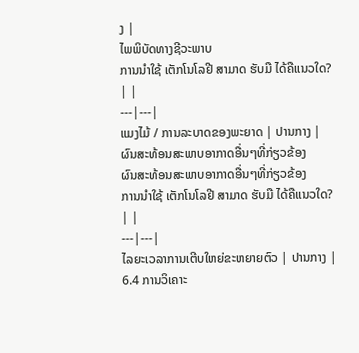ງ |
ໄພພິບັດທາງຊີວະພາບ
ການນໍາໃຊ້ ເຕັກໂນໂລຢີ ສາມາດ ຮັບມື ໄດ້ຄືແນວໃດ? | |
---|---|
ແມງໄມ້ / ການລະບາດຂອງພະຍາດ | ປານກາງ |
ຜົນສະທ້ອນສະພາບອາກາດອື່ນໆທີ່ກ່ຽວຂ້ອງ
ຜົນສະທ້ອນສະພາບອາກາດອື່ນໆທີ່ກ່ຽວຂ້ອງ
ການນໍາໃຊ້ ເຕັກໂນໂລຢີ ສາມາດ ຮັບມື ໄດ້ຄືແນວໃດ? | |
---|---|
ໄລຍະເວລາການເຕີບໃຫຍ່ຂະຫຍາຍຕົວ | ປານກາງ |
6.4 ການວິເຄາະ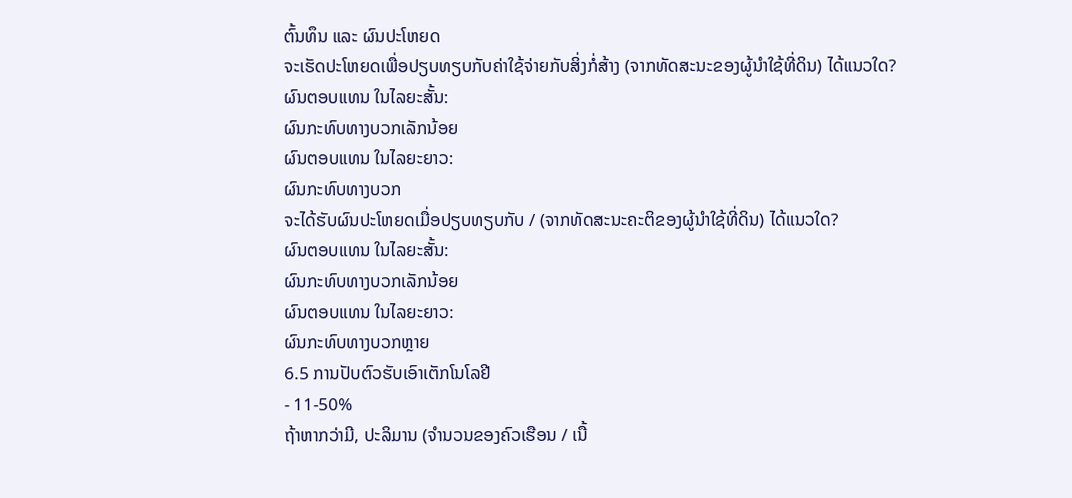ຕົ້ນທຶນ ແລະ ຜົນປະໂຫຍດ
ຈະເຮັດປະໂຫຍດເພື່ອປຽບທຽບກັບຄ່າໃຊ້ຈ່າຍກັບສິ່ງກໍ່ສ້າງ (ຈາກທັດສະນະຂອງຜູ້ນຳໃຊ້ທີ່ດິນ) ໄດ້ແນວໃດ?
ຜົນຕອບແທນ ໃນໄລຍະສັ້ນ:
ຜົນກະທົບທາງບວກເລັກນ້ອຍ
ຜົນຕອບແທນ ໃນໄລຍະຍາວ:
ຜົນກະທົບທາງບວກ
ຈະໄດ້ຮັບຜົນປະໂຫຍດເມື່ອປຽບທຽບກັບ / (ຈາກທັດສະນະຄະຕິຂອງຜູ້ນຳໃຊ້ທີ່ດິນ) ໄດ້ແນວໃດ?
ຜົນຕອບແທນ ໃນໄລຍະສັ້ນ:
ຜົນກະທົບທາງບວກເລັກນ້ອຍ
ຜົນຕອບແທນ ໃນໄລຍະຍາວ:
ຜົນກະທົບທາງບວກຫຼາຍ
6.5 ການປັບຕົວຮັບເອົາເຕັກໂນໂລຢີ
- 11-50%
ຖ້າຫາກວ່າມີ, ປະລິມານ (ຈໍານວນຂອງຄົວເຮືອນ / ເນື້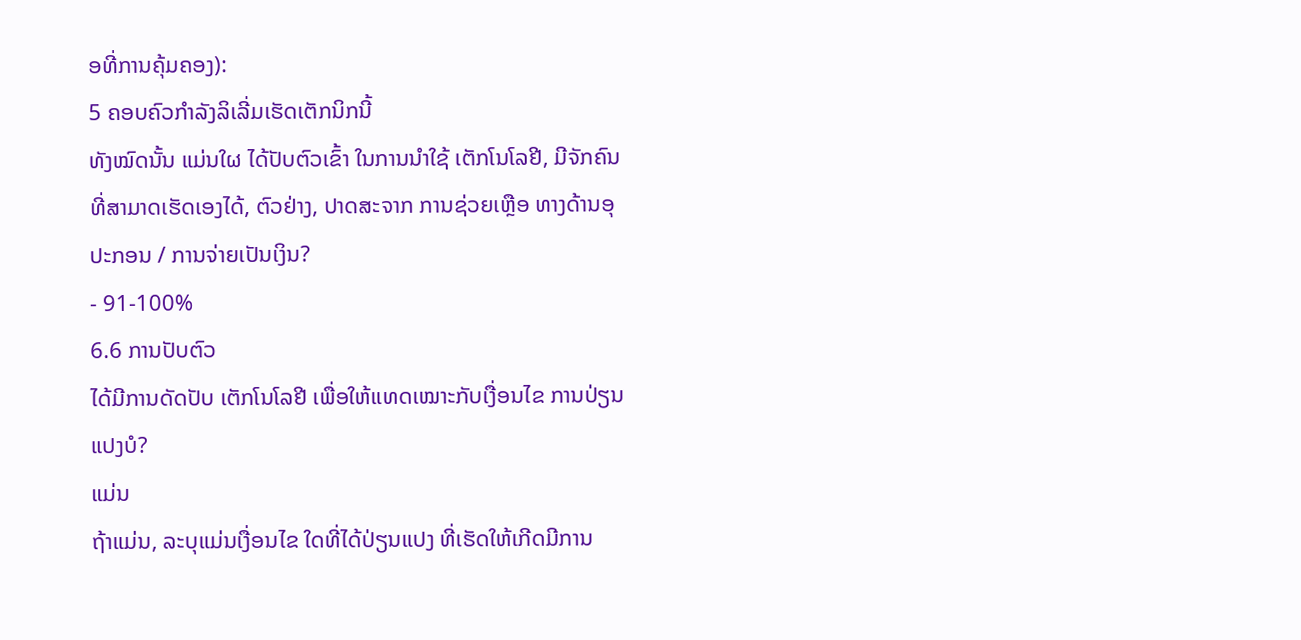ອທີ່ການຄຸ້ມຄອງ):
5 ຄອບຄົວກຳລັງລິເລີ່ມເຮັດເຕັກນິກນີ້
ທັງໝົດນັ້ນ ແມ່ນໃຜ ໄດ້ປັບຕົວເຂົ້າ ໃນການນໍາໃຊ້ ເຕັກໂນໂລຢີ, ມີຈັກຄົນ ທີ່ສາມາດເຮັດເອງໄດ້, ຕົວຢ່າງ, ປາດສະຈາກ ການຊ່ວຍເຫຼືອ ທາງດ້ານອຸປະກອນ / ການຈ່າຍເປັນເງິນ?
- 91-100%
6.6 ການປັບຕົວ
ໄດ້ມີການດັດປັບ ເຕັກໂນໂລຢີ ເພື່ອໃຫ້ແທດເໝາະກັບເງື່ອນໄຂ ການປ່ຽນແປງບໍ?
ແມ່ນ
ຖ້າແມ່ນ, ລະບຸແມ່ນເງື່ອນໄຂ ໃດທີ່ໄດ້ປ່ຽນແປງ ທີ່ເຮັດໃຫ້ເກີດມີການ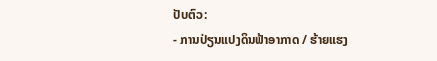ປັບຕົວ:
- ການປ່ຽນແປງດິນຟ້າອາກາດ / ຮ້າຍແຮງ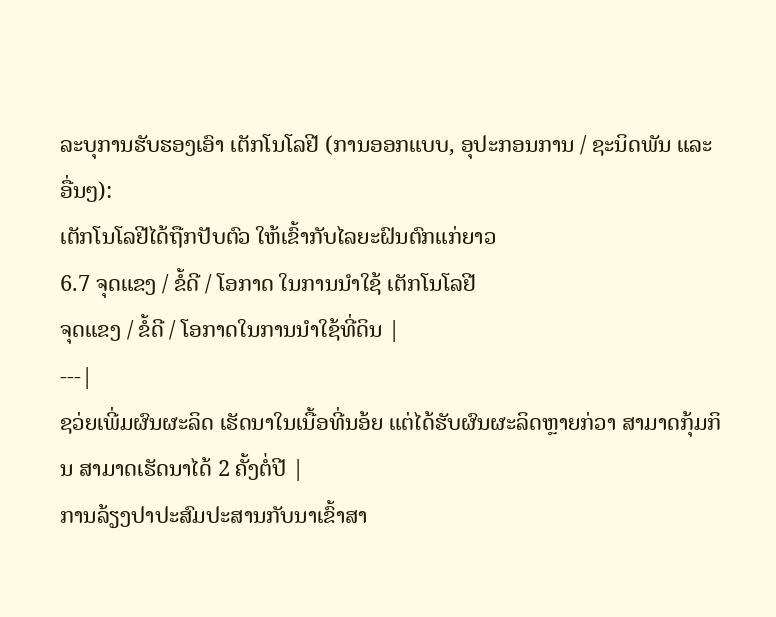ລະບຸການຮັບຮອງເອົາ ເຕັກໂນໂລຢີ (ການອອກແບບ, ອຸປະກອນການ / ຊະນິດພັນ ແລະ ອື່ນໆ):
ເຕັກໂນໂລຢີໄດ້ຖືກປັບຕົວ ໃຫ້ເຂົ້າກັບໄລຍະຝົນຕົກແກ່ຍາວ
6.7 ຈຸດແຂງ / ຂໍ້ດີ / ໂອກາດ ໃນການນໍາໃຊ້ ເຕັກໂນໂລຢີ
ຈຸດແຂງ / ຂໍ້ດີ / ໂອກາດໃນການນໍາໃຊ້ທີ່ດິນ |
---|
ຊວ່ຍເພີ່ມຜົນຜະລິດ ເຮັດນາໃນເນື້ອທີ່ນອ້ຍ ແຕ່ໄດ້ຮັບຜົນຜະລິດຫຼາຍກ່ວາ ສາມາດກຸ້ມກິນ ສາມາດເຮັດນາໄດ້ 2 ຄັ້ງຕໍ່ປີ |
ການລ້ຽງປາປະສົມປະສານກັບນາເຂົ້າສາ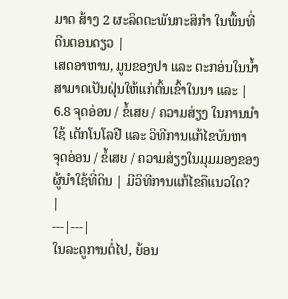ມາດ ສ້າງ 2 ຜະລິດຕະພັນກະສິກຳ ໃນພື້ນທີ່ດີນຕອນດຽວ |
ເສດອາຫານ, ມູນຂອງປາ ແລະ ຕະກອ່ນໃນນ້ຳສາມາດເປັນຝຸ່ນໃຫ້ແກ່ຕົ້ນເຂົ້າໃນນາ ແລະ |
6.8 ຈຸດອ່ອນ / ຂໍ້ເສຍ / ຄວາມສ່ຽງ ໃນການນໍາໃຊ້ ເຕັກໂນໂລຢີ ແລະ ວິທີການແກ້ໄຂບັນຫາ
ຈຸດອ່ອນ / ຂໍ້ເສຍ / ຄວາມສ່ຽງໃນມຸມມອງຂອງຜູ້ນໍາໃຊ້ທີ່ດິນ | ມີວິທີການແກ້ໄຂຄືແນວໃດ? |
---|---|
ໃນລະດູການຕ່ໍໄປ, ຍ້ອນ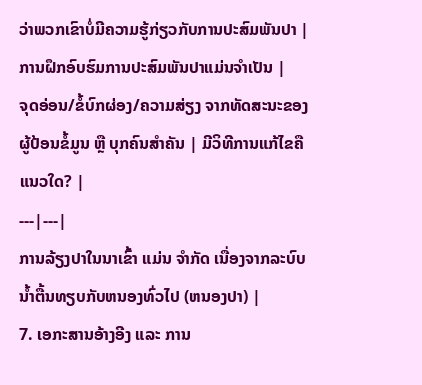ວ່າພວກເຂົາບໍ່ມີຄວາມຮູ້ກ່ຽວກັບການປະສົມພັນປາ |
ການຝຶກອົບຮົມການປະສົມພັນປາແມ່ນຈໍາເປັນ |
ຈຸດອ່ອນ/ຂໍ້ບົກຜ່ອງ/ຄວາມສ່ຽງ ຈາກທັດສະນະຂອງຜູ້ປ້ອນຂໍ້ມູນ ຫຼື ບຸກຄົນສຳຄັນ | ມີວິທີການແກ້ໄຂຄືແນວໃດ? |
---|---|
ການລ້ຽງປາໃນນາເຂົ້າ ແມ່ນ ຈໍາກັດ ເນື່ອງຈາກລະບົບນ້ຳຕື້ນທຽບກັບຫນອງທົ່ວໄປ (ຫນອງປາ) |
7. ເອກະສານອ້າງອີງ ແລະ ການ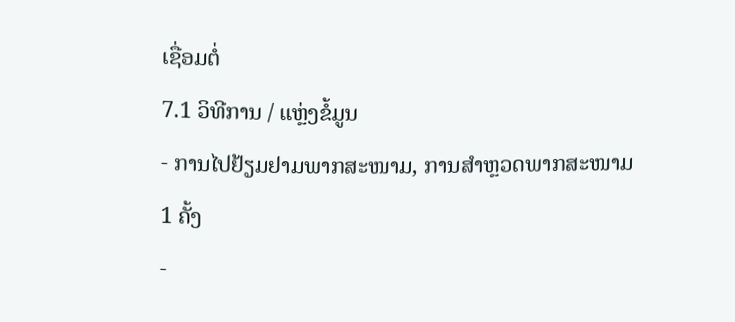ເຊື່ອມຕໍ່
7.1 ວິທີການ / ແຫຼ່ງຂໍ້ມູນ
- ການໄປຢ້ຽມຢາມພາກສະໜາມ, ການສໍາຫຼວດພາກສະໜາມ
1 ຄັ້ງ
-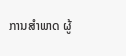ການສໍາພາດ ຜູ້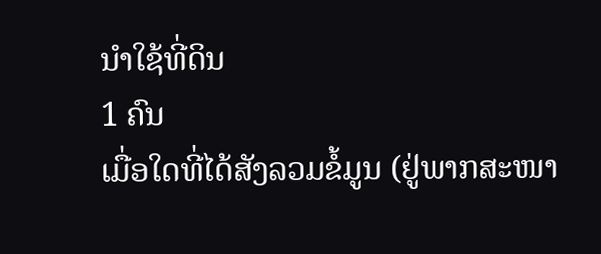ນໍາໃຊ້ທີ່ດິນ
1 ຄົນ
ເມື່ອໃດທີ່ໄດ້ສັງລວມຂໍ້ມູນ (ຢູ່ພາກສະໜາ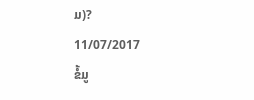ມ)?
11/07/2017
ຂໍ້ມູ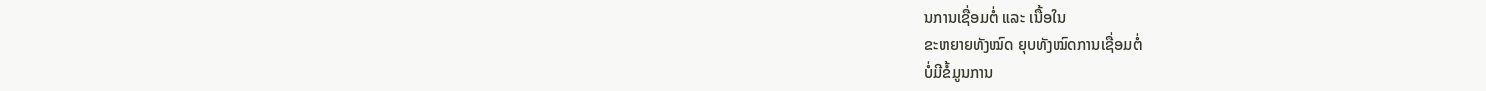ນການເຊື່ອມຕໍ່ ແລະ ເນື້ອໃນ
ຂະຫຍາຍທັງໝົດ ຍຸບທັງໝົດການເຊື່ອມຕໍ່
ບໍ່ມີຂໍ້ມູນການ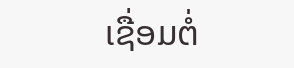ເຊື່ອມຕໍ່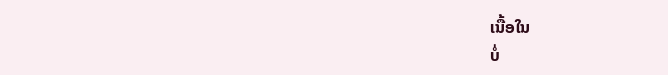ເນື້ອໃນ
ບໍ່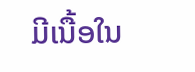ມີເນື້ອໃນ